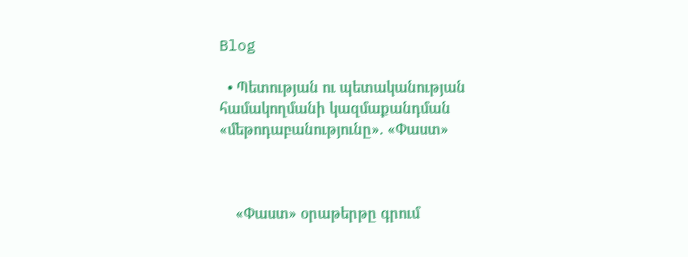Blog

  • Պետության ու պետականության համակողմանի կազմաքանդման «մեթոդաբանությունը». «Փաստ»



    «Փաստ» օրաթերթը գրում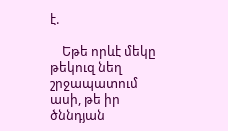է.

    Եթե որևէ մեկը թեկուզ նեղ շրջապատում ասի, թե իր ծննդյան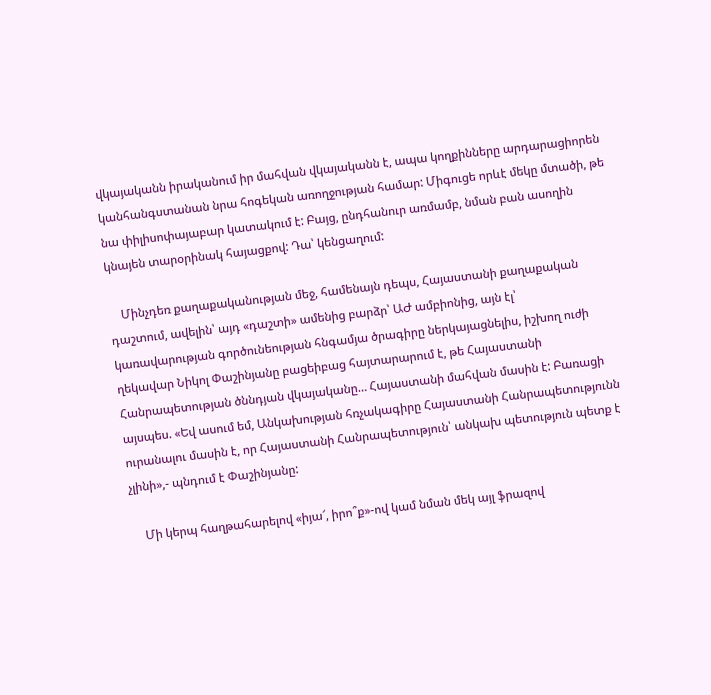վկայականն իրականում իր մահվան վկայականն է, ապա կողքինները արդարացիորեն կանհանգստանան նրա հոգեկան առողջության համար: Միգուցե որևէ մեկը մտածի, թե նա փիլիսոփայաբար կատակում է: Բայց, ընդհանուր առմամբ, նման բան ասողին կնայեն տարօրինակ հայացքով: Դա՝ կենցաղում:

    Մինչդեռ քաղաքականության մեջ, համենայն դեպս, Հայաստանի քաղաքական դաշտում, ավելին՝ այդ «դաշտի» ամենից բարձր՝ ԱԺ ամբիոնից, այն էլ՝ կառավարության գործունեության հնգամյա ծրագիրը ներկայացնելիս, իշխող ուժի ղեկավար Նիկոլ Փաշինյանը բացեիբաց հայտարարում է, թե Հայաստանի Հանրապետության ծննդյան վկայականը… Հայաստանի մահվան մասին է: Բառացի այսպես. «Եվ ասում եմ, Անկախության հռչակագիրը Հայաստանի Հանրապետությունն ուրանալու մասին է, որ Հայաստանի Հանրապետություն՝ անկախ պետություն պետք է չլինի»,- պնդում է Փաշինյանը:

    Մի կերպ հաղթահարելով «իյա՜, իրո՞ք»-ով կամ նման մեկ այլ ֆրազով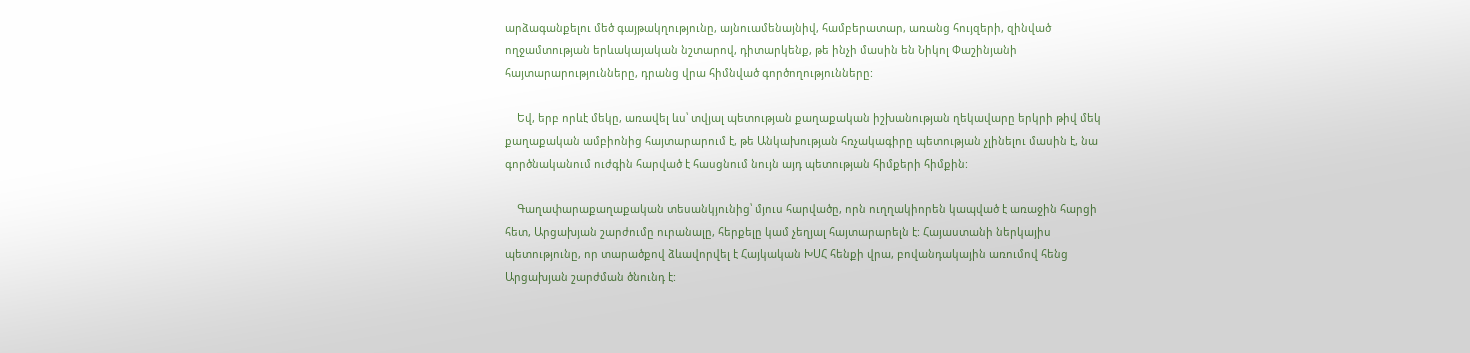արձագանքելու մեծ գայթակղությունը, այնուամենայնիվ, համբերատար, առանց հույզերի, զինված ողջամտության երևակայական նշտարով, դիտարկենք, թե ինչի մասին են Նիկոլ Փաշինյանի հայտարարությունները, դրանց վրա հիմնված գործողությունները:

    Եվ, երբ որևէ մեկը, առավել ևս՝ տվյալ պետության քաղաքական իշխանության ղեկավարը երկրի թիվ մեկ քաղաքական ամբիոնից հայտարարում է, թե Անկախության հռչակագիրը պետության չլինելու մասին է, նա գործնականում ուժգին հարված է հասցնում նույն այդ պետության հիմքերի հիմքին:

    Գաղափարաքաղաքական տեսանկյունից՝ մյուս հարվածը, որն ուղղակիորեն կապված է առաջին հարցի հետ, Արցախյան շարժումը ուրանալը, հերքելը կամ չեղյալ հայտարարելն է: Հայաստանի ներկայիս պետությունը, որ տարածքով ձևավորվել է Հայկական ԽՍՀ հենքի վրա, բովանդակային առումով հենց Արցախյան շարժման ծնունդ է: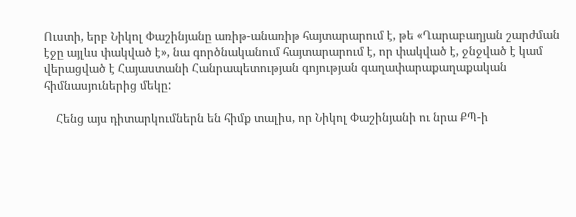Ուստի, երբ Նիկոլ Փաշինյանը առիթ-անառիթ հայտարարում է, թե «Ղարաբաղյան շարժման էջը այլևս փակված է», նա գործնականում հայտարարում է, որ փակված է, ջնջված է կամ վերացված է Հայաստանի Հանրապետության գոյության գաղափարաքաղաքական հիմնասյուներից մեկը:

    Հենց այս դիտարկումներն են հիմք տալիս, որ Նիկոլ Փաշինյանի ու նրա ՔՊ-ի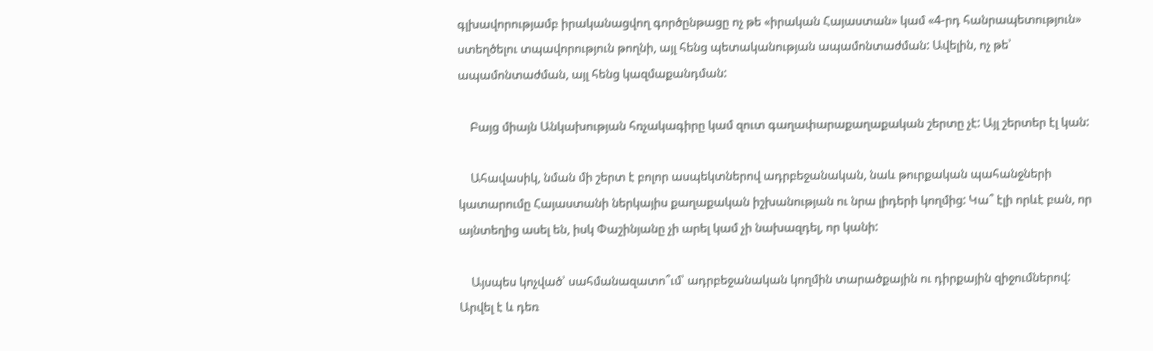գլխավորությամբ իրականացվող գործընթացը ոչ թե «իրական Հայաստան» կամ «4-րդ հանրապետություն» ստեղծելու տպավորություն թողնի, այլ հենց պետականության ապամոնտաժման: Ավելին, ոչ թե՝ ապամոնտաժման, այլ հենց կազմաքանդման:

    Բայց միայն Անկախության հռչակագիրը կամ զուտ գաղափարաքաղաքական շերտը չէ: Այլ շերտեր էլ կան:

    Ահավասիկ, նման մի շերտ է բոլոր ասպեկտներով ադրբեջանական, նաև թուրքական պահանջների կատարումը Հայաստանի ներկայիս քաղաքական իշխանության ու նրա լիդերի կողմից: Կա՞ էլի որևէ բան, որ այնտեղից ասել են, իսկ Փաշինյանը չի արել կամ չի նախազդել, որ կանի:

    Այսպես կոչված՝ սահմանազատո՞ւմ՝ ադրբեջանական կողմին տարածքային ու դիրքային զիջումներով: Արվել է և դեռ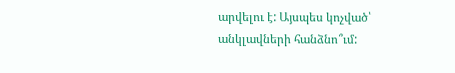արվելու է: Այսպես կոչված՝ անկլավների հանձնո՞ւմ: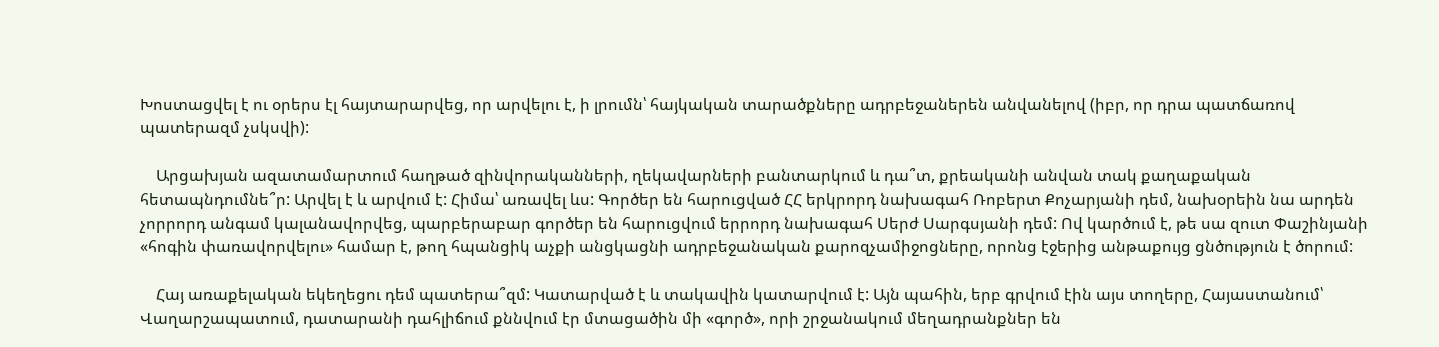Խոստացվել է ու օրերս էլ հայտարարվեց, որ արվելու է, ի լրումն՝ հայկական տարածքները ադրբեջաներեն անվանելով (իբր, որ դրա պատճառով պատերազմ չսկսվի):

    Արցախյան ազատամարտում հաղթած զինվորականների, ղեկավարների բանտարկում և դա՞տ, քրեականի անվան տակ քաղաքական հետապնդումնե՞ր: Արվել է և արվում է: Հիմա՝ առավել ևս: Գործեր են հարուցված ՀՀ երկրորդ նախագահ Ռոբերտ Քոչարյանի դեմ, նախօրեին նա արդեն չորրորդ անգամ կալանավորվեց, պարբերաբար գործեր են հարուցվում երրորդ նախագահ Սերժ Սարգսյանի դեմ: Ով կարծում է, թե սա զուտ Փաշինյանի «հոգին փառավորվելու» համար է, թող հպանցիկ աչքի անցկացնի ադրբեջանական քարոզչամիջոցները, որոնց էջերից անթաքույց ցնծություն է ծորում:

    Հայ առաքելական եկեղեցու դեմ պատերա՞զմ: Կատարված է և տակավին կատարվում է: Այն պահին, երբ գրվում էին այս տողերը, Հայաստանում՝ Վաղարշապատում, դատարանի դահլիճում քննվում էր մտացածին մի «գործ», որի շրջանակում մեղադրանքներ են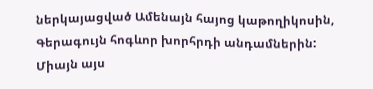ներկայացված Ամենայն հայոց կաթողիկոսին, Գերագույն հոգևոր խորհրդի անդամներին: Միայն այս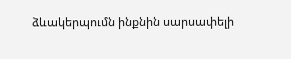ձևակերպումն ինքնին սարսափելի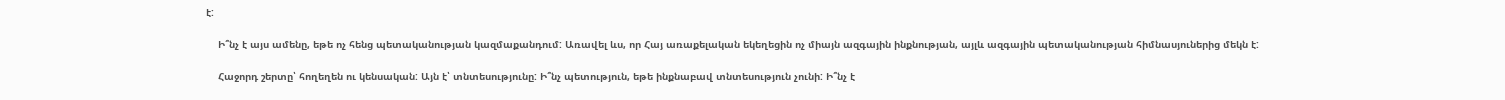է:

    Ի՞նչ է այս ամենը, եթե ոչ հենց պետականության կազմաքանդում: Առավել ևս, որ Հայ առաքելական եկեղեցին ոչ միայն ազգային ինքնության, այլև ազգային պետականության հիմնասյուներից մեկն է:

    Հաջորդ շերտը՝ հողեղեն ու կենսական: Այն է՝ տնտեսությունը: Ի՞նչ պետություն, եթե ինքնաբավ տնտեսություն չունի: Ի՞նչ է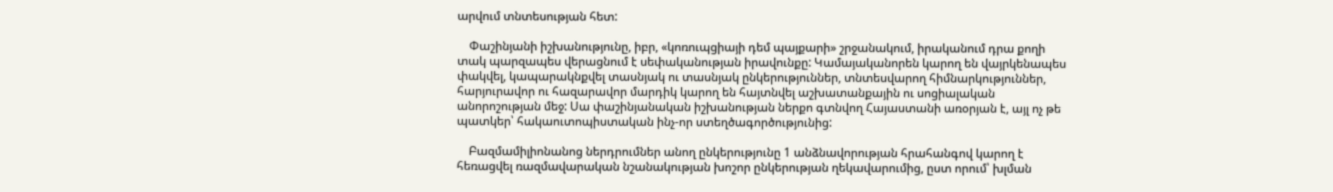արվում տնտեսության հետ:

    Փաշինյանի իշխանությունը, իբր, «կոռուպցիայի դեմ պայքարի» շրջանակում, իրականում դրա քողի տակ պարզապես վերացնում է սեփականության իրավունքը: Կամայականորեն կարող են վայրկենապես փակվել, կապարակնքվել տասնյակ ու տասնյակ ընկերություններ, տնտեսվարող հիմնարկություններ, հարյուրավոր ու հազարավոր մարդիկ կարող են հայտնվել աշխատանքային ու սոցիալական անորոշության մեջ: Սա փաշինյանական իշխանության ներքո գտնվող Հայաստանի առօրյան է, այլ ոչ թե պատկեր՝ հակաուտոպիստական ինչ-որ ստեղծագործությունից:

    Բազմամիլիոնանոց ներդրումներ անող ընկերությունը 1 անձնավորության հրահանգով կարող է հեռացվել ռազմավարական նշանակության խոշոր ընկերության ղեկավարումից, ըստ որում՝ խլման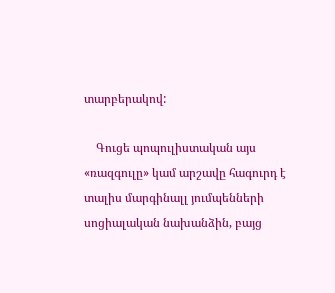տարբերակով:

    Գուցե պոպուլիստական այս «ռազգուլը» կամ արշավը հագուրդ է տալիս մարգինալլ յումպենների սոցիալական նախանձին, բայց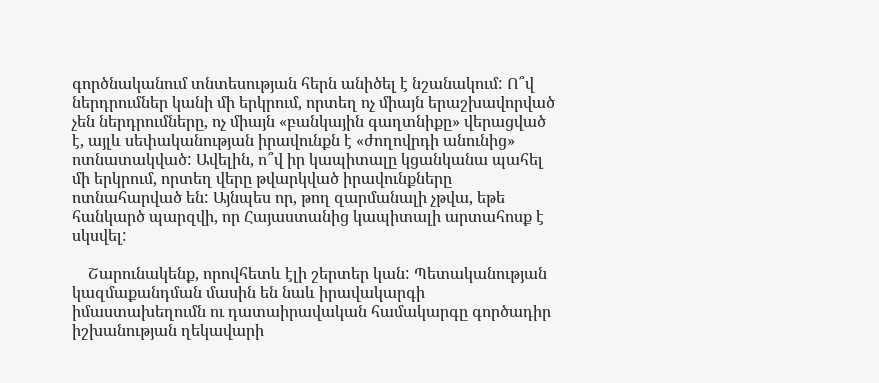գործնականում տնտեսության հերն անիծել է նշանակում: Ո՞վ ներդրումներ կանի մի երկրում, որտեղ ոչ միայն երաշխավորված չեն ներդրումները, ոչ միայն «բանկային գաղտնիքը» վերացված է, այլև սեփականության իրավունքն է «ժողովրդի անունից» ոտնատակված: Ավելին, ո՞վ իր կապիտալը կցանկանա պահել մի երկրում, որտեղ վերը թվարկված իրավունքները ոտնահարված են: Այնպես որ, թող զարմանալի չթվա, եթե հանկարծ պարզվի, որ Հայաստանից կապիտալի արտահոսք է սկսվել:

    Շարունակենք, որովհետև էլի շերտեր կան: Պետականության կազմաքանդման մասին են նաև իրավակարգի իմաստախեղումն ու դատաիրավական համակարգը գործադիր իշխանության ղեկավարի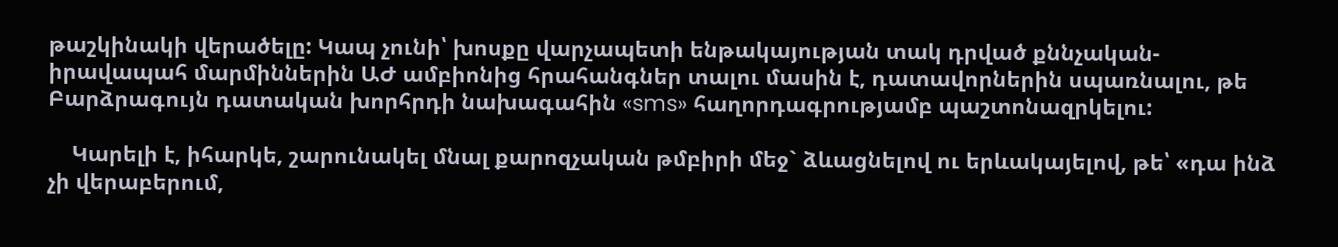թաշկինակի վերածելը: Կապ չունի՝ խոսքը վարչապետի ենթակայության տակ դրված քննչական-իրավապահ մարմիններին ԱԺ ամբիոնից հրահանգներ տալու մասին է, դատավորներին սպառնալու, թե Բարձրագույն դատական խորհրդի նախագահին «sms» հաղորդագրությամբ պաշտոնազրկելու:

    Կարելի է, իհարկե, շարունակել մնալ քարոզչական թմբիրի մեջ` ձևացնելով ու երևակայելով, թե՝ «դա ինձ չի վերաբերում,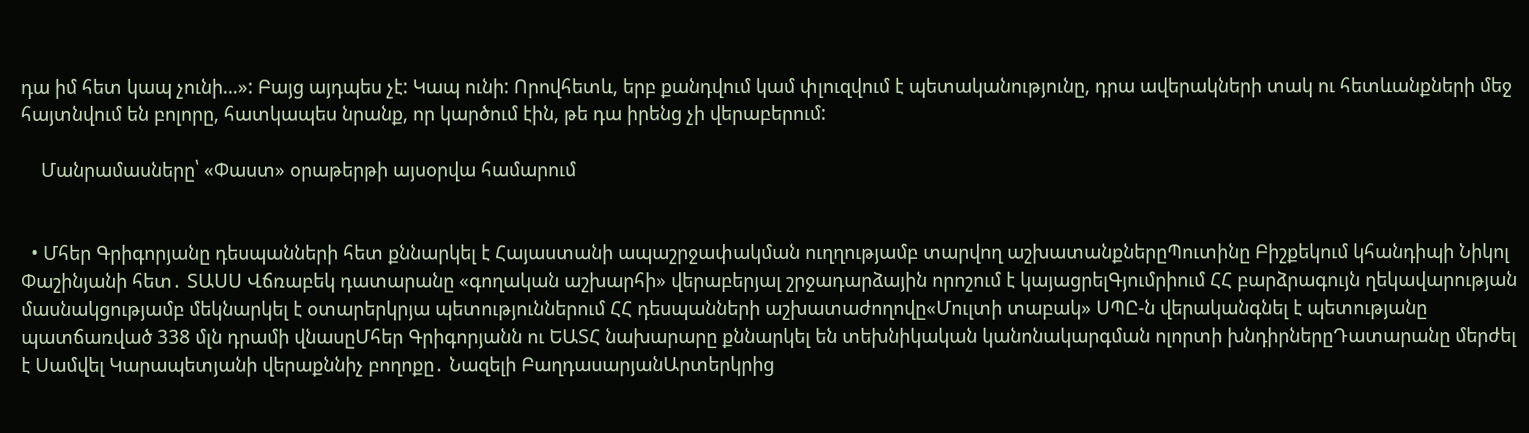դա իմ հետ կապ չունի…»: Բայց այդպես չէ: Կապ ունի: Որովհետև, երբ քանդվում կամ փլուզվում է պետականությունը, դրա ավերակների տակ ու հետևանքների մեջ հայտնվում են բոլորը, հատկապես նրանք, որ կարծում էին, թե դա իրենց չի վերաբերում:

    Մանրամասները՝ «Փաստ» օրաթերթի այսօրվա համարում


  • Մհեր Գրիգորյանը դեսպանների հետ քննարկել է Հայաստանի ապաշրջափակման ուղղությամբ տարվող աշխատանքներըՊուտինը Բիշքեկում կհանդիպի Նիկոլ Փաշինյանի հետ․ ՏԱՍՍ Վճռաբեկ դատարանը «գողական աշխարհի» վերաբերյալ շրջադարձային որոշում է կայացրելԳյումրիում ՀՀ բարձրագույն ղեկավարության մասնակցությամբ մեկնարկել է օտարերկրյա պետություններում ՀՀ դեսպանների աշխատաժողովը«Մուլտի տաբակ» ՍՊԸ-ն վերականգնել է պետությանը պատճառված 338 մլն դրամի վնասըՄհեր Գրիգորյանն ու ԵԱՏՀ նախարարը քննարկել են տեխնիկական կանոնակարգման ոլորտի խնդիրներըԴատարանը մերժել է Սամվել Կարապետյանի վերաքննիչ բողոքը․ Նազելի ԲաղդասարյանԱրտերկրից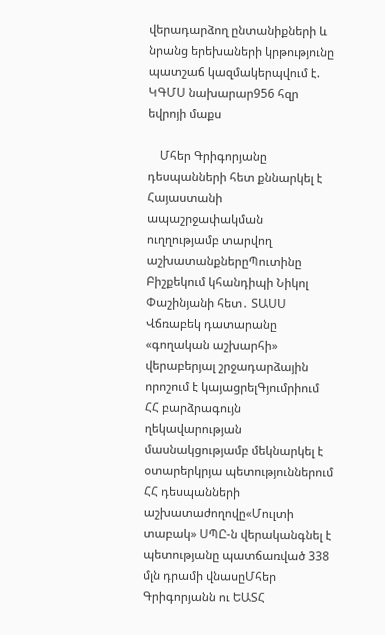վերադարձող ընտանիքների և նրանց երեխաների կրթությունը պատշաճ կազմակերպվում է. ԿԳՄՍ նախարար956 հզր եվրոյի մաքս

    Մհեր Գրիգորյանը դեսպանների հետ քննարկել է Հայաստանի ապաշրջափակման ուղղությամբ տարվող աշխատանքներըՊուտինը Բիշքեկում կհանդիպի Նիկոլ Փաշինյանի հետ․ ՏԱՍՍ Վճռաբեկ դատարանը «գողական աշխարհի» վերաբերյալ շրջադարձային որոշում է կայացրելԳյումրիում ՀՀ բարձրագույն ղեկավարության մասնակցությամբ մեկնարկել է օտարերկրյա պետություններում ՀՀ դեսպանների աշխատաժողովը«Մուլտի տաբակ» ՍՊԸ-ն վերականգնել է պետությանը պատճառված 338 մլն դրամի վնասըՄհեր Գրիգորյանն ու ԵԱՏՀ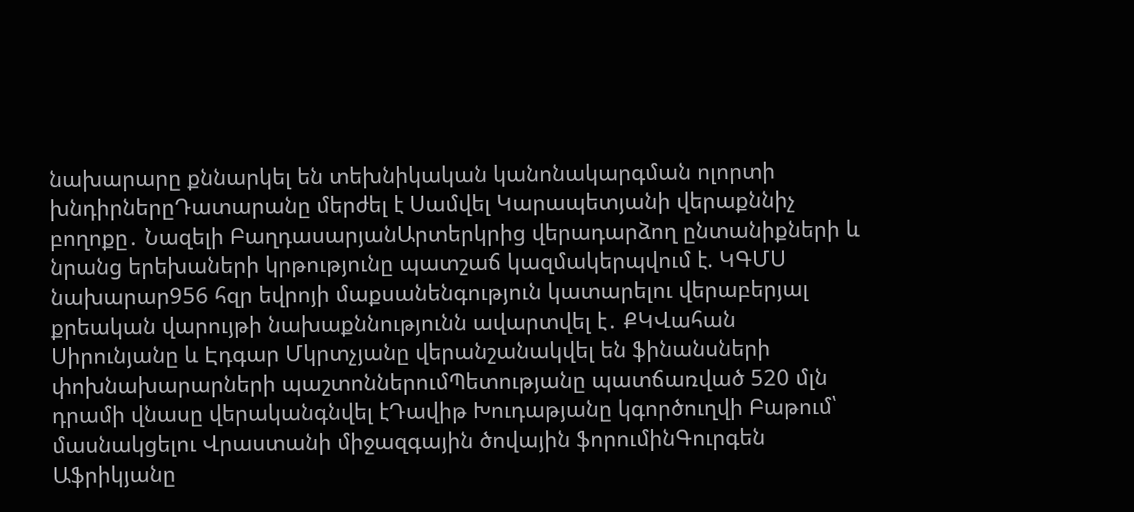նախարարը քննարկել են տեխնիկական կանոնակարգման ոլորտի խնդիրներըԴատարանը մերժել է Սամվել Կարապետյանի վերաքննիչ բողոքը․ Նազելի ԲաղդասարյանԱրտերկրից վերադարձող ընտանիքների և նրանց երեխաների կրթությունը պատշաճ կազմակերպվում է. ԿԳՄՍ նախարար956 հզր եվրոյի մաքսանենգություն կատարելու վերաբերյալ քրեական վարույթի նախաքննությունն ավարտվել է․ ՔԿՎահան Սիրունյանը և Էդգար Մկրտչյանը վերանշանակվել են ֆինանսների փոխնախարարների պաշտոններումՊետությանը պատճառված 520 մլն դրամի վնասը վերականգնվել էԴավիթ Խուդաթյանը կգործուղվի Բաթում՝ մասնակցելու Վրաստանի միջազգային ծովային ֆորումինԳուրգեն Աֆրիկյանը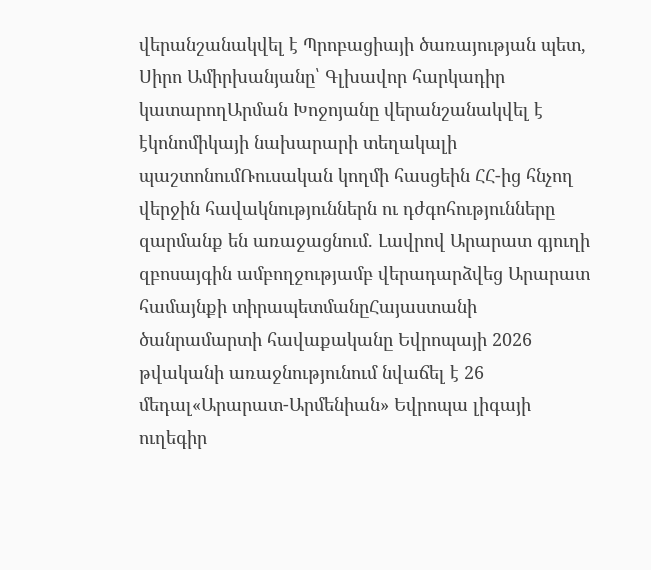վերանշանակվել է Պրոբացիայի ծառայության պետ, Սիրո Ամիրխանյանը՝ Գլխավոր հարկադիր կատարողԱրման Խոջոյանը վերանշանակվել է էկոնոմիկայի նախարարի տեղակալի պաշտոնումՌուսական կողմի հասցեին ՀՀ-ից հնչող վերջին հավակնություններն ու դժգոհությունները զարմանք են առաջացնում. Լավրով Արարատ գյուղի զբոսայգին ամբողջությամբ վերադարձվեց Արարատ համայնքի տիրապետմանըՀայաստանի ծանրամարտի հավաքականը Եվրոպայի 2026 թվականի առաջնությունում նվաճել է 26 մեդալ«Արարատ-Արմենիան» Եվրոպա լիգայի ուղեգիր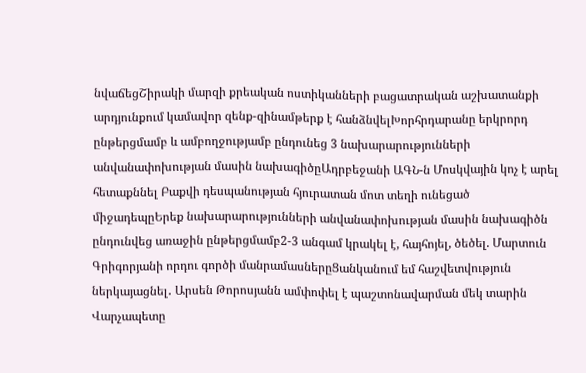նվաճեցՇիրակի մարզի քրեական ոստիկանների բացատրական աշխատանքի արդյունքում կամավոր զենք-զինամթերք է հանձնվելԽորհրդարանը երկրորդ ընթերցմամբ և ամբողջությամբ ընդունեց 3 նախարարությունների անվանափոխության մասին նախագիծըԱդրբեջանի ԱԳՆ-ն Մոսկվային կոչ է արել հետաքննել Բաքվի դեսպանության հյուրատան մոտ տեղի ունեցած միջադեպըԵրեք նախարարությունների անվանափոխության մասին նախագիծն ընդունվեց առաջին ընթերցմամբ2-3 անգամ կրակել է, հայհոյել, ծեծել. Մարտուն Գրիգորյանի որդու գործի մանրամասներըՑանկանում եմ հաշվետվություն ներկայացնել․ Արսեն Թորոսյանն ամփոփել է պաշտոնավարման մեկ տարին Վարչապետը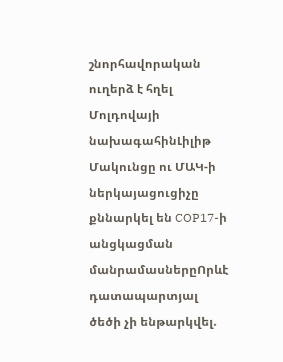շնորհավորական ուղերձ է հղել Մոլդովայի նախագահինԼիլիթ Մակունցը ու ՄԱԿ-ի ներկայացուցիչը քննարկել են COP17-ի անցկացման մանրամասներըՈրևէ դատապարտյալ ծեծի չի ենթարկվել.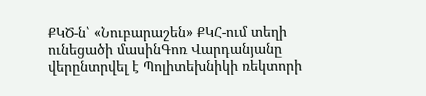ՔԿԾ-ն՝ «Նուբարաշեն» ՔԿՀ-ում տեղի ունեցածի մասինԳոռ Վարդանյանը վերընտրվել է Պոլիտեխնիկի ռեկտորի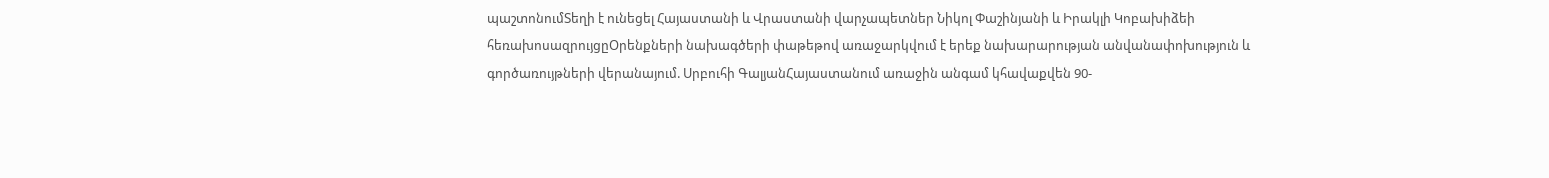պաշտոնումՏեղի է ունեցել Հայաստանի և Վրաստանի վարչապետներ Նիկոլ Փաշինյանի և Իրակլի Կոբախիձեի հեռախոսազրույցըՕրենքների նախագծերի փաթեթով առաջարկվում է երեք նախարարության անվանափոխություն և գործառույթների վերանայում. Սրբուհի ԳալյանՀայաստանում առաջին անգամ կհավաքվեն 90-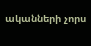ականների չորս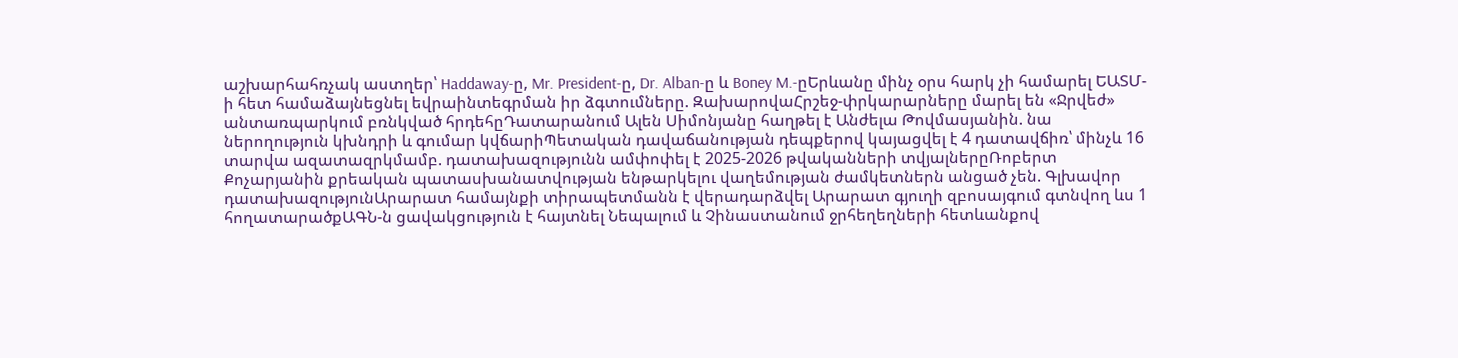աշխարհահռչակ աստղեր՝ Haddaway-ը, Mr. President-ը, Dr. Alban-ը և Boney M.-ըԵրևանը մինչ օրս հարկ չի համարել ԵԱՏՄ-ի հետ համաձայնեցնել եվրաինտեգրման իր ձգտումները. ԶախարովաՀրշեջ-փրկարարները մարել են «Ջրվեժ» անտառպարկում բռնկված հրդեհըԴատարանում Ալեն Սիմոնյանը հաղթել է Անժելա Թովմասյանին. նա ներողություն կխնդրի և գումար կվճարիՊետական դավաճանության դեպքերով կայացվել է 4 դատավճիռ՝ մինչև 16 տարվա ազատազրկմամբ. դատախազությունն ամփոփել է 2025-2026 թվականների տվյալներըՌոբերտ Քոչարյանին քրեական պատասխանատվության ենթարկելու վաղեմության ժամկետներն անցած չեն. Գլխավոր դատախազությունԱրարատ համայնքի տիրապետմանն է վերադարձվել Արարատ գյուղի զբոսայգում գտնվող ևս 1 հողատարածքԱԳՆ-ն ցավակցություն է հայտնել Նեպալում և Չինաստանում ջրհեղեղների հետևանքով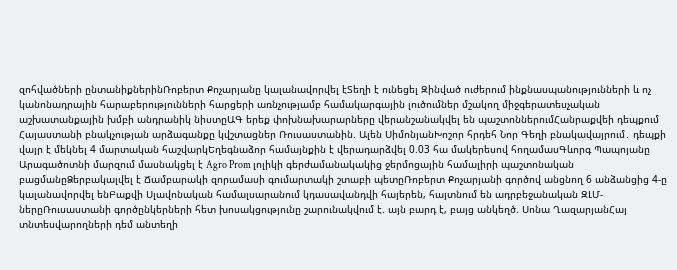զոհվածների ընտանիքներինՌոբերտ Քոչարյանը կալանավորվել էՏեղի է ունեցել Զինված ուժերում ինքնասպանությունների և ոչ կանոնադրային հարաբերությունների հարցերի առնչությամբ համակարգային լուծումներ մշակող միջգերատեսչական աշխատանքային խմբի անդրանիկ նիստըԱԳ երեք փոխնախարարները վերանշանակվել են պաշտոններումՀանրաքվեի դեպքում Հայաստանի բնակչության արձագանքը կվշտացներ Ռուսաստանին. Ալեն ՍիմոնյանԽոշոր հրդեհ Նոր Գեղի բնակավայրում․ դեպքի վայր է մեկնել 4 մարտական հաշվարկԵղեգնաձոր համայնքին է վերադարձվել 0.03 հա մակերեսով հողամասԳևորգ Պապոյանը Արագածոտնի մարզում մասնակցել է Agro Prom լոլիկի գերժամանակակից ջերմոցային համալիրի պաշտոնական բացմանըՁերբակալվել է Ճամբարակի զորամասի գումարտակի շտաբի պետըՌոբերտ Քոչարյանի գործով անցնող 6 անձանցից 4-ը կալանավորվել ենԲաքվի Սլավոնական համալսարանում կդասավանդվի հայերեն, հայտնում են ադրբեջանական ԶԼՄ-ներըՌուսաստանի գործընկերների հետ խոսակցությունը շարունակվում է. այն բարդ է, բայց անկեղծ. Սոնա ՂազարյանՀայ տնտեսվարողների դեմ անտեղի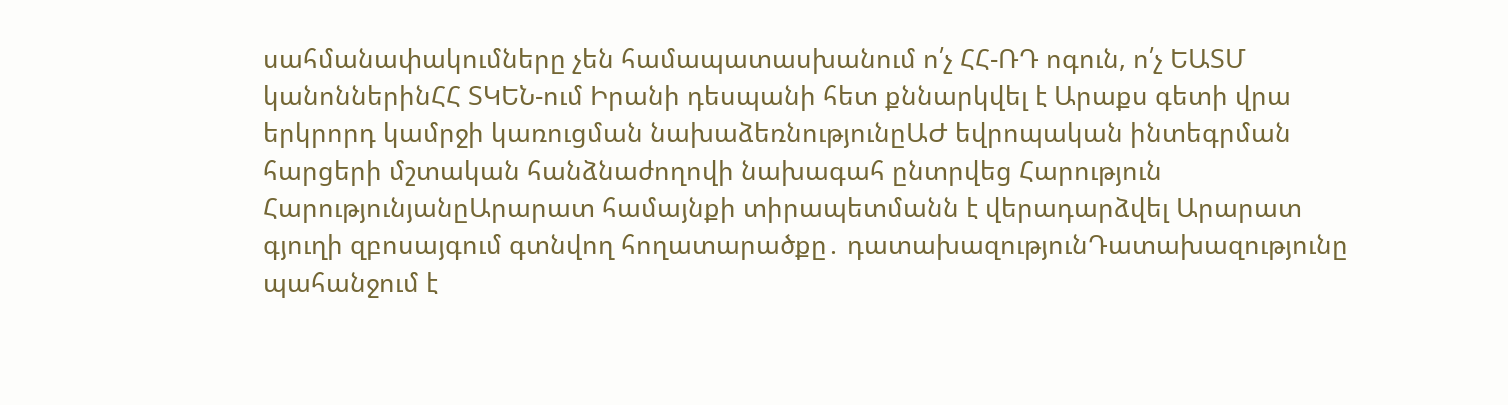սահմանափակումները չեն համապատասխանում ո՛չ ՀՀ-ՌԴ ոգուն, ո՛չ ԵԱՏՄ կանոններինՀՀ ՏԿԵՆ-ում Իրանի դեսպանի հետ քննարկվել է Արաքս գետի վրա երկրորդ կամրջի կառուցման նախաձեռնությունըԱԺ եվրոպական ինտեգրման հարցերի մշտական հանձնաժողովի նախագահ ընտրվեց Հարություն ՀարությունյանըԱրարատ համայնքի տիրապետմանն է վերադարձվել Արարատ գյուղի զբոսայգում գտնվող հողատարածքը․ դատախազությունԴատախազությունը պահանջում է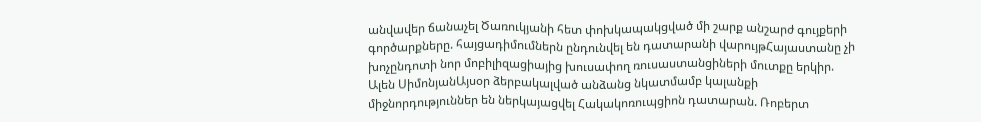անվավեր ճանաչել Ծառուկյանի հետ փոխկապակցված մի շարք անշարժ գույքերի գործարքները. հայցադիմումներն ընդունվել են դատարանի վարույթՀայաստանը չի խոչընդոտի նոր մոբիլիզացիայից խուսափող ռուսաստանցիների մուտքը երկիր. Ալեն ՍիմոնյանԱյսօր ձերբակալված անձանց նկատմամբ կալանքի միջնորդություններ են ներկայացվել Հակակոռուպցիոն դատարան. Ռոբերտ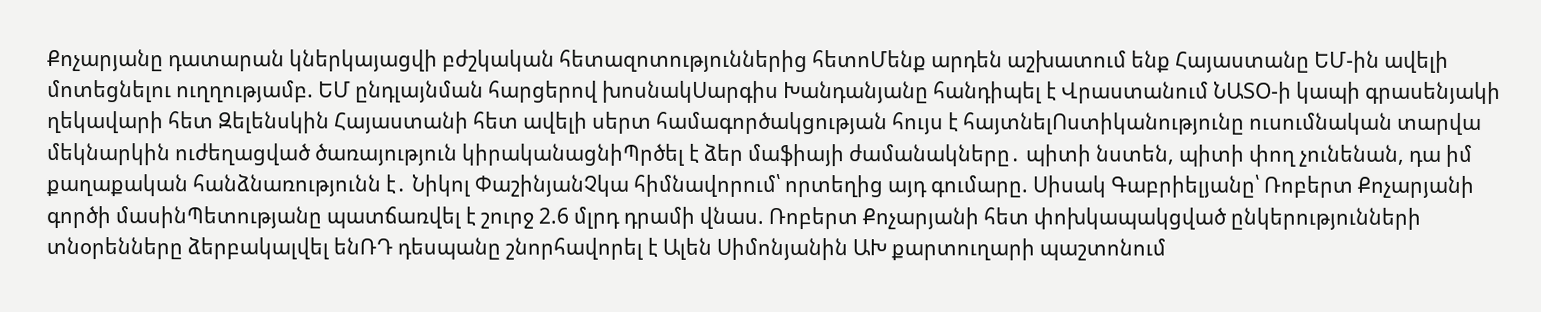Քոչարյանը դատարան կներկայացվի բժշկական հետազոտություններից հետոՄենք արդեն աշխատում ենք Հայաստանը ԵՄ-ին ավելի մոտեցնելու ուղղությամբ. ԵՄ ընդլայնման հարցերով խոսնակՍարգիս Խանդանյանը հանդիպել է Վրաստանում ՆԱՏՕ-ի կապի գրասենյակի ղեկավարի հետ Զելենսկին Հայաստանի հետ ավելի սերտ համագործակցության հույս է հայտնելՈստիկանությունը ուսումնական տարվա մեկնարկին ուժեղացված ծառայություն կիրականացնիՊրծել է ձեր մաֆիայի ժամանակները․ պիտի նստեն, պիտի փող չունենան, դա իմ քաղաքական հանձնառությունն է․ Նիկոլ ՓաշինյանՉկա հիմնավորում՝ որտեղից այդ գումարը. Սիսակ Գաբրիելյանը՝ Ռոբերտ Քոչարյանի գործի մասինՊետությանը պատճառվել է շուրջ 2.6 մլրդ դրամի վնաս. Ռոբերտ Քոչարյանի հետ փոխկապակցված ընկերությունների տնօրենները ձերբակալվել ենՌԴ դեսպանը շնորհավորել է Ալեն Սիմոնյանին ԱԽ քարտուղարի պաշտոնում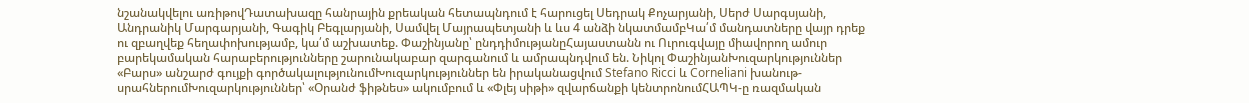նշանակվելու առիթովԴատախազը հանրային քրեական հետապնդում է հարուցել Սեդրակ Քոչարյանի, Սերժ Սարգսյանի, Անդրանիկ Մարգարյանի, Գագիկ Բեգլարյանի, Սամվել Մայրապետյանի և ևս 4 անձի նկատմամբԿա՛մ մանդատները վայր դրեք ու զբաղվեք հեղափոխությամբ, կա՛մ աշխատեք. Փաշինյանը՝ ընդդիմությանըՀայաստանն ու Ուրուգվայը միավորող ամուր բարեկամական հարաբերությունները շարունակաբար զարգանում և ամրապնդվում են. Նիկոլ ՓաշինյանԽուզարկություններ «Բարս» անշարժ գույքի գործակալությունումԽուզարկություններ են իրականացվում Stefano Ricci և Corneliani խանութ-սրահներումԽուզարկություններ՝ «Օրանժ ֆիթնես» ակումբում և «Փլեյ սիթի» զվարճանքի կենտրոնումՀԱՊԿ-ը ռազմական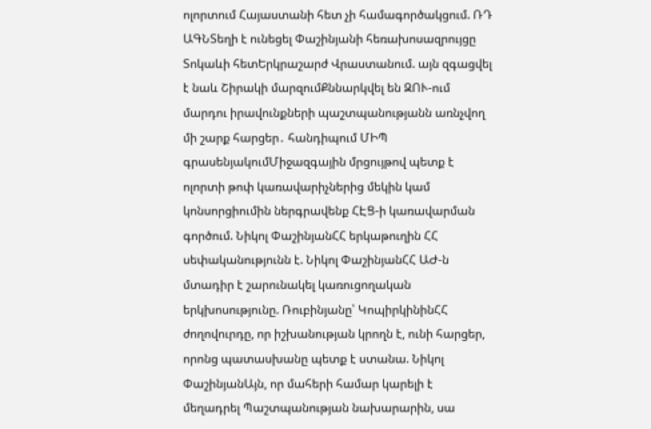ոլորտում Հայաստանի հետ չի համագործակցում. ՌԴ ԱԳՆՏեղի է ունեցել Փաշինյանի հեռախոսազրույցը Տոկաևի հետԵրկրաշարժ Վրաստանում. այն զգացվել է նաև Շիրակի մարզումՔննարկվել են ԶՈՒ-ում մարդու իրավունքների պաշտպանությանն առնչվող մի շարք հարցեր․ հանդիպում ՄԻՊ գրասենյակումՄիջազգային մրցույթով պետք է ոլորտի թոփ կառավարիչներից մեկին կամ կոնսորցիումին ներգրավենք ՀԷՑ-ի կառավարման գործում. Նիկոլ ՓաշինյանՀՀ երկաթուղին ՀՀ սեփականությունն է. Նիկոլ ՓաշինյանՀՀ ԱԺ-ն մտադիր է շարունակել կառուցողական երկխոսությունը. Ռուբինյանը՝ ԿոպիրկինինՀՀ ժողովուրդը, որ իշխանության կրողն է, ունի հարցեր, որոնց պատասխանը պետք է ստանա. Նիկոլ ՓաշինյանԱյն, որ մահերի համար կարելի է մեղադրել Պաշտպանության նախարարին, սա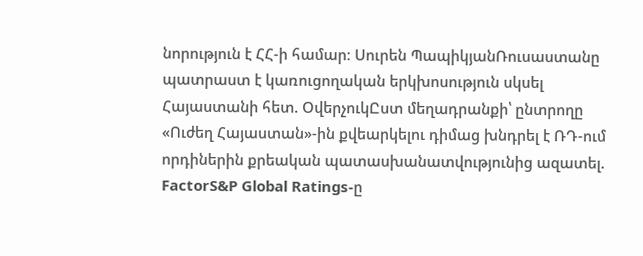նորություն է ՀՀ-ի համար։ Սուրեն ՊապիկյանՌուսաստանը պատրաստ է կառուցողական երկխոսություն սկսել Հայաստանի հետ. ՕվերչուկԸստ մեղադրանքի՝ ընտրողը «Ուժեղ Հայաստան»-ին քվեարկելու դիմաց խնդրել է ՌԴ-ում որդիներին քրեական պատասխանատվությունից ազատել. FactorS&P Global Ratings-ը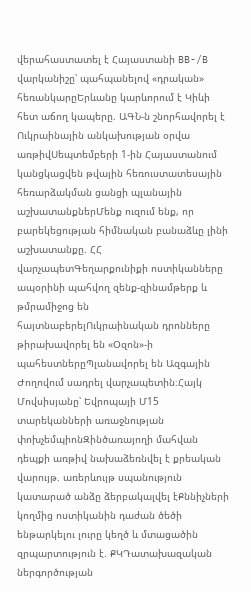վերահաստատել է Հայաստանի BB-/B վարկանիշը՝ պահպանելով «դրական» հեռանկարըԵրևանը կարևորում է Կիևի հետ աճող կապերը. ԱԳՆ-ն շնորհավորել է Ուկրաինային անկախության օրվա առթիվՍեպտեմբերի 1-ին Հայաստանում կանցկացվեն թվային հեռուստատեսային հեռարձակման ցանցի պլանային աշխատանքներՄենք ուզում ենք, որ բարեկեցության հիմնական բանաձևը լինի աշխատանքը. ՀՀ վարչապետԳեղարքունիքի ոստիկանները ապօրինի պահվող զենք-զինամթերք և թմրամիջոց են հայտնաբերելՈւկրաինական դրոնները թիրախավորել են «Օզոն»-ի պահեստներըՊլանավորել են Ազգային Ժողովում սադրել վարչապետին։Հայկ Մովսիսյանը՝ Եվրոպայի Մ15 տարեկանների առաջնության փոխչեմպիոնԶինծառայողի մահվան դեպքի առթիվ նախաձեռնվել է քրեական վարույթ. առերևույթ սպանություն կատարած անձը ձերբակալվել էՔննիչների կողմից ոստիկանին դաժան ծեծի ենթարկելու լուրը կեղծ և մտացածին զրպարտություն է. ՔԿԴատախազական ներգործության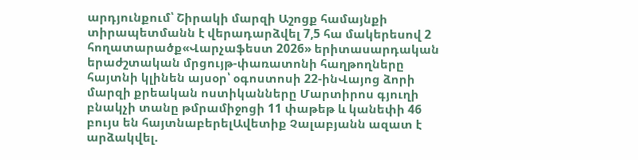արդյունքում՝ Շիրակի մարզի Աշոցք համայնքի տիրապետմանն է վերադարձվել 7,5 հա մակերեսով 2 հողատարածք«Վարչաֆեստ 2026» երիտասարդական երաժշտական մրցույթ-փառատոնի հաղթողները հայտնի կլինեն այսօր՝ օգոստոսի 22-ինՎայոց ձորի մարզի քրեական ոստիկանները Մարտիրոս գյուղի բնակչի տանը թմրամիջոցի 11 փաթեթ և կանեփի 46 բույս են հայտնաբերելԱվետիք Չալաբյանն ազատ է արձակվել.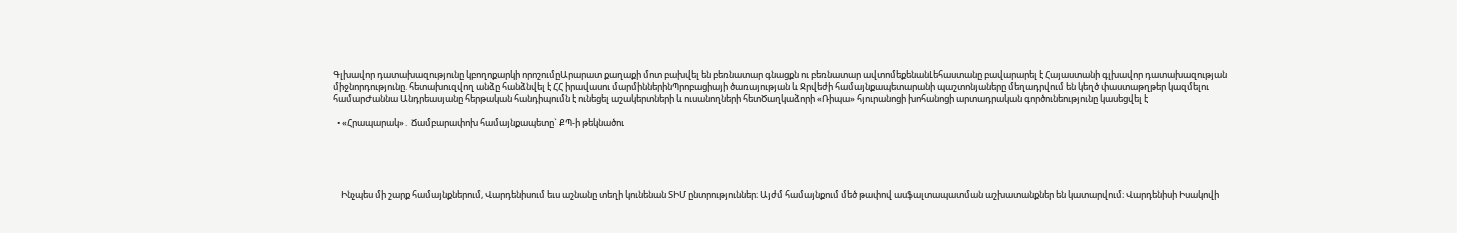Գլխավոր դատախազությունը կբողոքարկի որոշումըԱրարատ քաղաքի մոտ բախվել են բեռնատար գնացքն ու բեռնատար ավտոմեքենանԼեհաստանը բավարարել է Հայաստանի գլխավոր դատախազության միջնորդությունը. հետախուզվող անձը հանձնվել է ՀՀ իրավասու մարմիններինՊրոբացիայի ծառայության և Ջրվեժի համայնքապետարանի պաշտոնյաները մեղադրվում են կեղծ փաստաթղթեր կազմելու համարԺաննա Անդրեասյանը հերթական հանդիպումն է ունեցել աշակերտների և ուսանողների հետԾաղկաձորի «Ռիպա» հյուրանոցի խոհանոցի արտադրական գործունեությունը կասեցվել է

  • «Հրապարակ»․ Ճամբարափոխ համայնքապետը` ՔՊ-ի թեկնածու





    Ինչպես մի շարք համայնքներում, Վարդենիսում եւս աշնանը տեղի կունենան ՏԻՄ ընտրություններ։ Այժմ համայնքում մեծ թափով ասֆալտապատման աշխատանքներ են կատարվում։ Վարդենիսի Իսակովի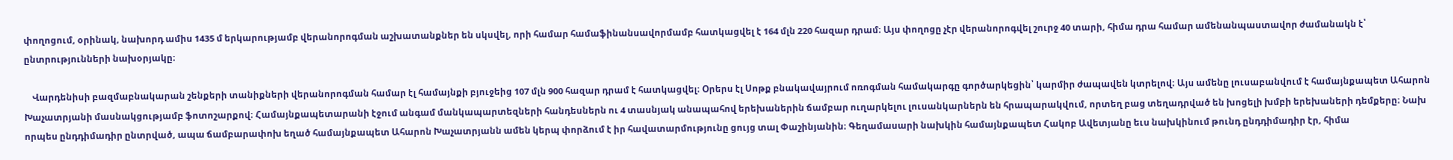փողոցում, օրինակ, նախորդ ամիս 1435 մ երկարությամբ վերանորոգման աշխատանքներ են սկսվել, որի համար համաֆինանսավորմամբ հատկացվել է 164 մլն 220 հազար դրամ։ Այս փողոցը չէր վերանորոգվել շուրջ 40 տարի, հիմա դրա համար ամենանպաստավոր ժամանակն է՝ ընտրությունների նախօրյակը։

    Վարդենիսի բազմաբնակարան շենքերի տանիքների վերանորոգման համար էլ համայնքի բյուջեից 107 մլն 900 հազար դրամ է հատկացվել։ Օրերս էլ Սոթք բնակավայրում ոռոգման համակարգը գործարկեցին՝ կարմիր ժապավեն կտրելով։ Այս ամենը լուսաբանվում է համայնքապետ Ահարոն Խաչատրյանի մասնակցությամբ ֆոտոշարքով։ Համայնքապետարանի էջում անգամ մանկապարտեզների հանդեսներն ու 4 տասնյակ անապահով երեխաներին ճամբար ուղարկելու լուսանկարներն են հրապարակվում, որտեղ բաց տեղադրված են խոցելի խմբի երեխաների դեմքերը։ Նախ որպես ընդդիմադիր ընտրված, ապա ճամբարափոխ եղած համայնքապետ Ահարոն Խաչատրյանն ամեն կերպ փորձում է իր հավատարմությունը ցույց տալ Փաշինյանին։ Գեղամասարի նախկին համայնքապետ Հակոբ Ավետյանը եւս նախկինում թունդ ընդդիմադիր էր, հիմա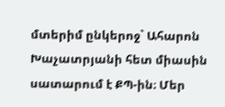մտերիմ ընկերոջ` Ահարոն Խաչատրյանի հետ միասին սատարում է ՔՊ-ին։ Մեր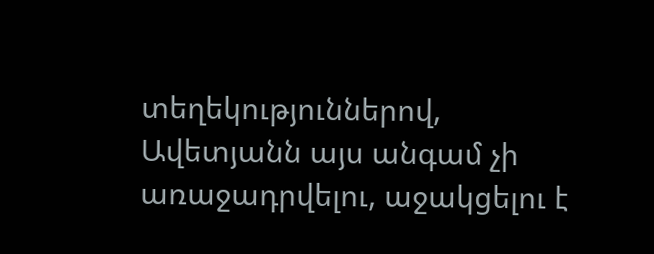տեղեկություններով, Ավետյանն այս անգամ չի առաջադրվելու, աջակցելու է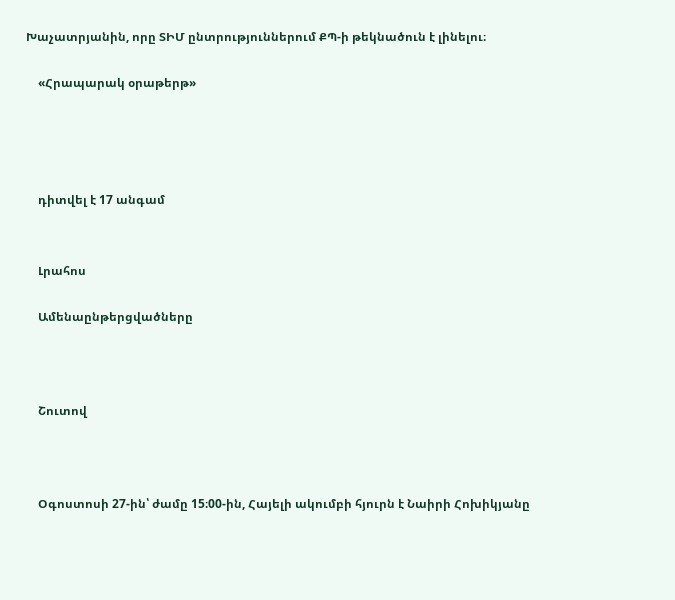Խաչատրյանին, որը ՏԻՄ ընտրություններում ՔՊ-ի թեկնածուն է լինելու։

    «Հրապարակ օրաթերթ»




    դիտվել է 17 անգամ


    Լրահոս

    Ամենաընթերցվածները



    Շուտով



    Օգոստոսի 27-ին՝ ժամը 15։00-ին, Հայելի ակումբի հյուրն է Նաիրի Հոխիկյանը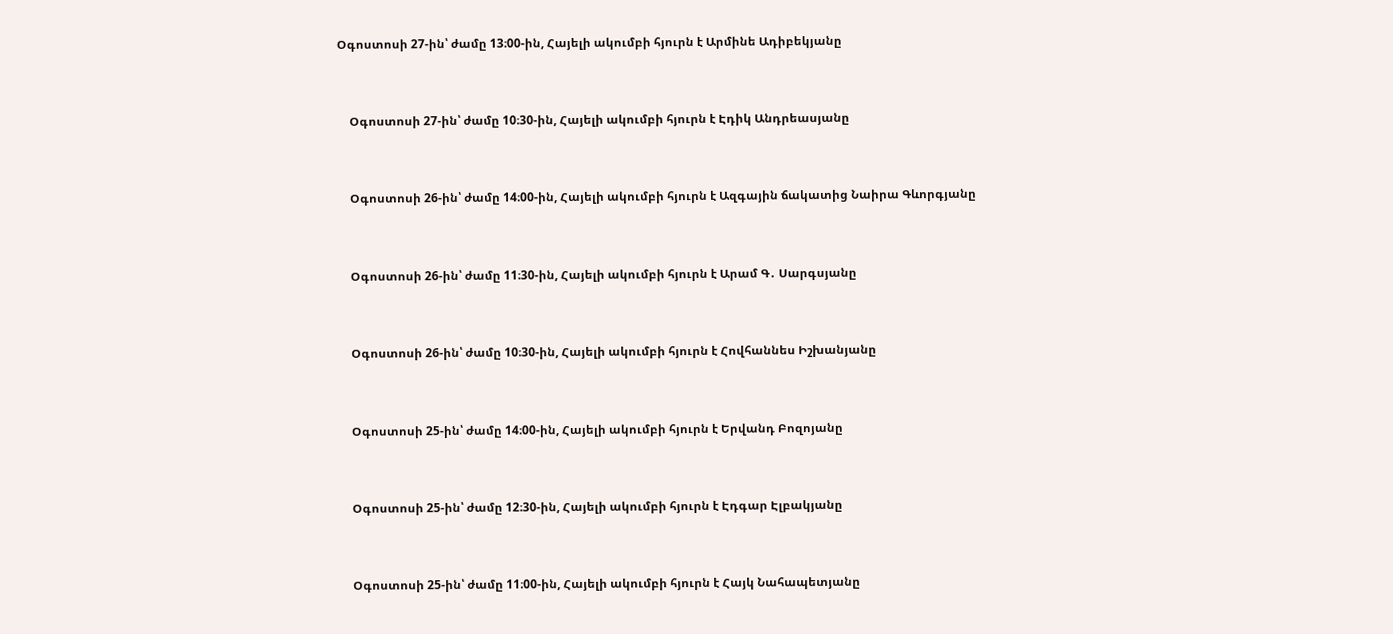Օգոստոսի 27-ին՝ ժամը 13։00-ին, Հայելի ակումբի հյուրն է Արմինե Ադիբեկյանը


    Օգոստոսի 27-ին՝ ժամը 10։30-ին, Հայելի ակումբի հյուրն է Էդիկ Անդրեասյանը


    Օգոստոսի 26-ին՝ ժամը 14։00-ին, Հայելի ակումբի հյուրն է Ազգային ճակատից Նաիրա Գևորգյանը


    Օգոստոսի 26-ին՝ ժամը 11։30-ին, Հայելի ակումբի հյուրն է Արամ Գ․ Սարգսյանը


    Օգոստոսի 26-ին՝ ժամը 10։30-ին, Հայելի ակումբի հյուրն է Հովհաննես Իշխանյանը


    Օգոստոսի 25-ին՝ ժամը 14։00-ին, Հայելի ակումբի հյուրն է Երվանդ Բոզոյանը


    Օգոստոսի 25-ին՝ ժամը 12։30-ին, Հայելի ակումբի հյուրն է Էդգար Էլբակյանը


    Օգոստոսի 25-ին՝ ժամը 11։00-ին, Հայելի ակումբի հյուրն է Հայկ Նահապետյանը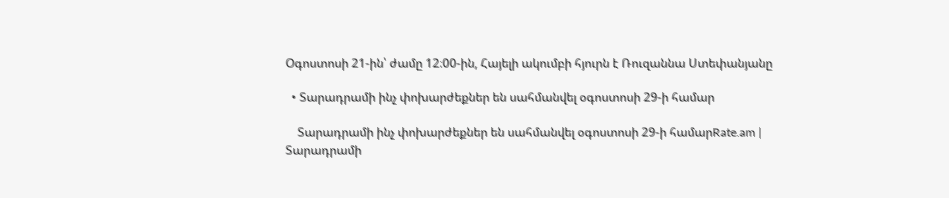Օգոստոսի 21-ին՝ ժամը 12։00-ին, Հայելի ակումբի հյուրն է Ռուզաննա Ստեփանյանը

  • Տարադրամի ինչ փոխարժեքներ են սահմանվել օգոստոսի 29-ի համար

    Տարադրամի ինչ փոխարժեքներ են սահմանվել օգոստոսի 29-ի համարRate.am | Տարադրամի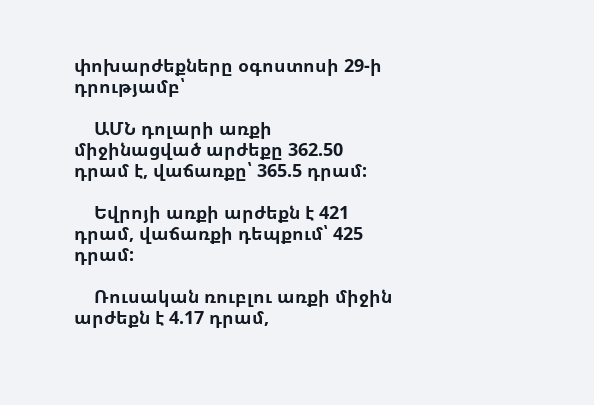փոխարժեքները օգոստոսի 29-ի դրությամբ՝

    ԱՄՆ դոլարի առքի միջինացված արժեքը 362.50 դրամ է, վաճառքը՝ 365.5 դրամ:

    Եվրոյի առքի արժեքն է 421 դրամ, վաճառքի դեպքում՝ 425 դրամ:

    Ռուսական ռուբլու առքի միջին արժեքն է 4.17 դրամ,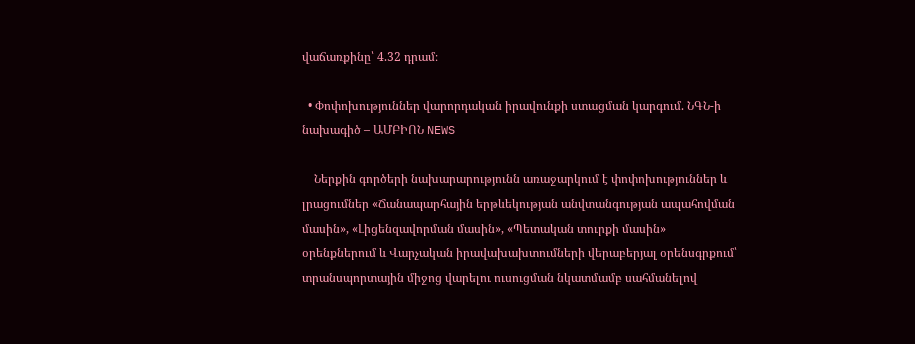վաճառքինը՝ 4.32 դրամ։

  • Փոփոխություններ վարորդական իրավունքի ստացման կարգում. ՆԳՆ-ի նախագիծ – ԱՄԲԻՈՆ NEWS

    Ներքին գործերի նախարարությունն առաջարկում է փոփոխություններ և լրացումներ «Ճանապարհային երթևեկության անվտանգության ապահովման մասին», «Լիցենզավորման մասին», «Պետական տուրքի մասին» օրենքներում և Վարչական իրավախախտումների վերաբերյալ օրենսգրքում՝ տրանսպորտային միջոց վարելու ուսուցման նկատմամբ սահմանելով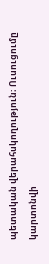պետական վերահսկողություն։ Ուսուցումը կարտոնվի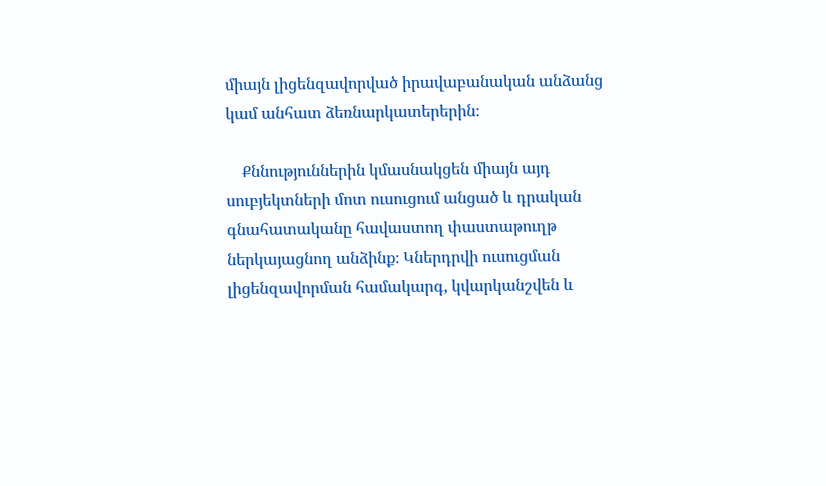միայն լիցենզավորված իրավաբանական անձանց կամ անհատ ձեռնարկատերերին։

    Քննություններին կմասնակցեն միայն այդ սուբյեկտների մոտ ուսուցում անցած և դրական գնահատականը հավաստող փաստաթուղթ ներկայացնող անձինք։ Կներդրվի ուսուցման լիցենզավորման համակարգ, կվարկանշվեն և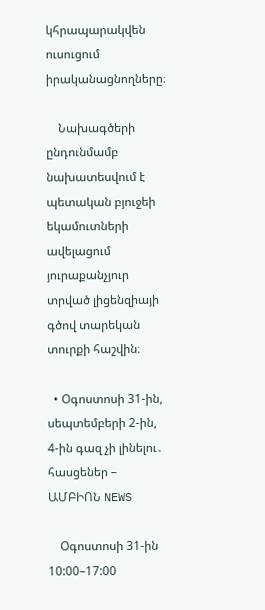կհրապարակվեն ուսուցում իրականացնողները։

    Նախագծերի ընդունմամբ նախատեսվում է պետական բյուջեի եկամուտների ավելացում յուրաքանչյուր տրված լիցենզիայի գծով տարեկան տուրքի հաշվին։

  • Օգոստոսի 31-ին, սեպտեմբերի 2-ին, 4-ին գազ չի լինելու․ հասցեներ – ԱՄԲԻՈՆ NEWS

    Օգոստոսի 31-ին 10:00–17:00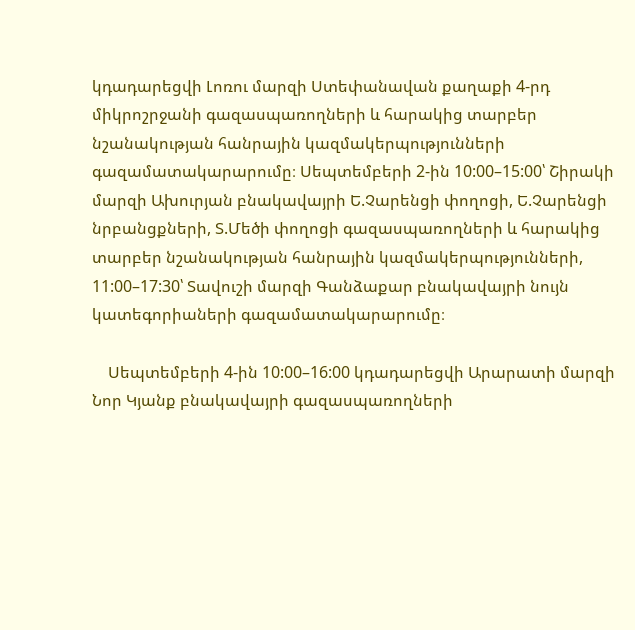կդադարեցվի Լոռու մարզի Ստեփանավան քաղաքի 4-րդ միկրոշրջանի գազասպառողների և հարակից տարբեր նշանակության հանրային կազմակերպությունների գազամատակարարումը։ Սեպտեմբերի 2-ին 10:00–15:00՝ Շիրակի մարզի Ախուրյան բնակավայրի Ե.Չարենցի փողոցի, Ե.Չարենցի նրբանցքների, Տ.Մեծի փողոցի գազասպառողների և հարակից տարբեր նշանակության հանրային կազմակերպությունների, 11:00–17:30՝ Տավուշի մարզի Գանձաքար բնակավայրի նույն կատեգորիաների գազամատակարարումը։

    Սեպտեմբերի 4-ին 10:00–16:00 կդադարեցվի Արարատի մարզի Նոր Կյանք բնակավայրի գազասպառողների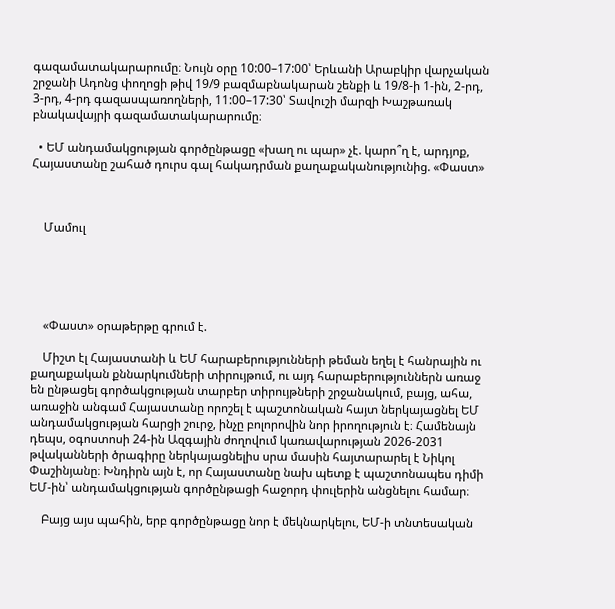գազամատակարարումը։ Նույն օրը 10:00–17:00՝ Երևանի Արաբկիր վարչական շրջանի Ադոնց փողոցի թիվ 19/9 բազմաբնակարան շենքի և 19/8-ի 1-ին, 2-րդ, 3-րդ, 4-րդ գազասպառողների, 11:00–17:30՝ Տավուշի մարզի Խաշթառակ բնակավայրի գազամատակարարումը։

  • ԵՄ անդամակցության գործընթացը «խաղ ու պար» չէ. կարո՞ղ է, արդյոք, Հայաստանը շահած դուրս գալ հակադրման քաղաքականությունից. «Փաստ»



    Մամուլ





    «Փաստ» օրաթերթը գրում է.

    Միշտ էլ Հայաստանի և ԵՄ հարաբերությունների թեման եղել է հանրային ու քաղաքական քննարկումների տիրույթում, ու այդ հարաբերություններն առաջ են ընթացել գործակցության տարբեր տիրույթների շրջանակում, բայց, ահա, առաջին անգամ Հայաստանը որոշել է պաշտոնական հայտ ներկայացնել ԵՄ անդամակցության հարցի շուրջ, ինչը բոլորովին նոր իրողություն է։ Համենայն դեպս, օգոստոսի 24-ին Ազգային ժողովում կառավարության 2026-2031 թվականների ծրագիրը ներկայացնելիս սրա մասին հայտարարել է Նիկոլ Փաշինյանը։ Խնդիրն այն է, որ Հայաստանը նախ պետք է պաշտոնապես դիմի ԵՄ-ին՝ անդամակցության գործընթացի հաջորդ փուլերին անցնելու համար։

    Բայց այս պահին, երբ գործընթացը նոր է մեկնարկելու, ԵՄ-ի տնտեսական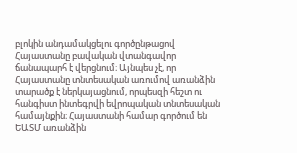բլոկին անդամակցելու գործընթացով Հայաստանը բավական վտանգավոր ճանապարհ է վերցնում։ Այնպես չէ, որ Հայաստանը տնտեսական առումով առանձին տարածք է ներկայացնում, որպեսզի հեշտ ու հանգիստ ինտեգրվի եվրոպական տնտեսական համայնքին։ Հայաստանի համար գործում են ԵԱՏՄ առանձին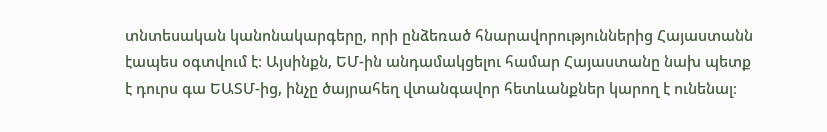տնտեսական կանոնակարգերը, որի ընձեռած հնարավորություններից Հայաստանն էապես օգտվում է։ Այսինքն, ԵՄ-ին անդամակցելու համար Հայաստանը նախ պետք է դուրս գա ԵԱՏՄ-ից, ինչը ծայրահեղ վտանգավոր հետևանքներ կարող է ունենալ։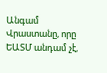Անգամ Վրաստանը, որը ԵԱՏՄ անդամ չէ,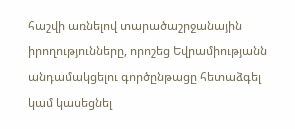հաշվի առնելով տարածաշրջանային իրողությունները, որոշեց Եվրամիությանն անդամակցելու գործընթացը հետաձգել կամ կասեցնել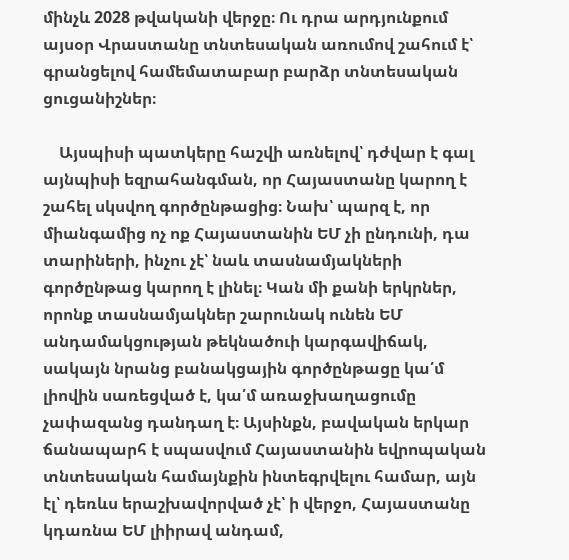մինչև 2028 թվականի վերջը։ Ու դրա արդյունքում այսօր Վրաստանը տնտեսական առումով շահում է՝ գրանցելով համեմատաբար բարձր տնտեսական ցուցանիշներ։

    Այսպիսի պատկերը հաշվի առնելով՝ դժվար է գալ այնպիսի եզրահանգման, որ Հայաստանը կարող է շահել սկսվող գործընթացից։ Նախ՝ պարզ է, որ միանգամից ոչ ոք Հայաստանին ԵՄ չի ընդունի, դա տարիների, ինչու չէ՝ նաև տասնամյակների գործընթաց կարող է լինել։ Կան մի քանի երկրներ, որոնք տասնամյակներ շարունակ ունեն ԵՄ անդամակցության թեկնածուի կարգավիճակ, սակայն նրանց բանակցային գործընթացը կա՛մ լիովին սառեցված է, կա՛մ առաջխաղացումը չափազանց դանդաղ է։ Այսինքն, բավական երկար ճանապարհ է սպասվում Հայաստանին եվրոպական տնտեսական համայնքին ինտեգրվելու համար, այն էլ՝ դեռևս երաշխավորված չէ՝ ի վերջո, Հայաստանը կդառնա ԵՄ լիիրավ անդամ,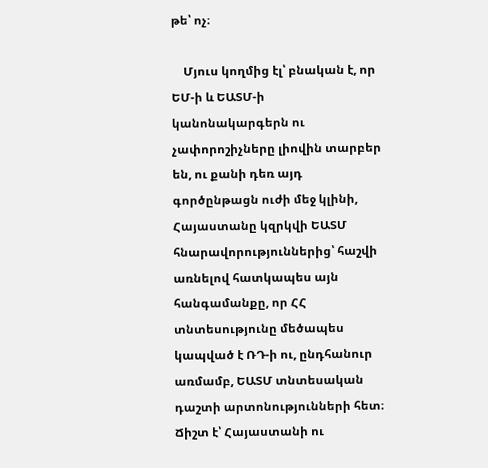թե՝ ոչ։

    Մյուս կողմից էլ՝ բնական է, որ ԵՄ-ի և ԵԱՏՄ-ի կանոնակարգերն ու չափորոշիչները լիովին տարբեր են, ու քանի դեռ այդ գործընթացն ուժի մեջ կլինի, Հայաստանը կզրկվի ԵԱՏՄ հնարավորություններից՝ հաշվի առնելով հատկապես այն հանգամանքը, որ ՀՀ տնտեսությունը մեծապես կապված է ՌԴ-ի ու, ընդհանուր առմամբ, ԵԱՏՄ տնտեսական դաշտի արտոնությունների հետ։ Ճիշտ է՝ Հայաստանի ու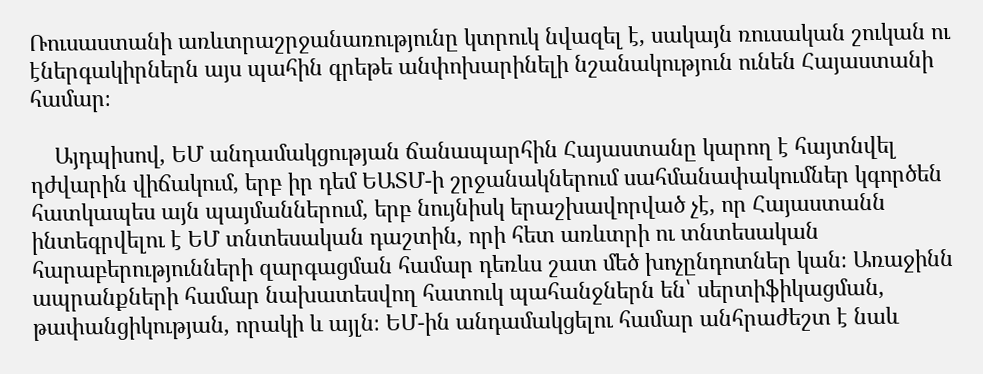Ռուսաստանի առևտրաշրջանառությունը կտրուկ նվազել է, սակայն ռուսական շուկան ու էներգակիրներն այս պահին գրեթե անփոխարինելի նշանակություն ունեն Հայաստանի համար։

    Այդպիսով, ԵՄ անդամակցության ճանապարհին Հայաստանը կարող է հայտնվել դժվարին վիճակում, երբ իր դեմ ԵԱՏՄ-ի շրջանակներում սահմանափակումներ կգործեն հատկապես այն պայմաններում, երբ նույնիսկ երաշխավորված չէ, որ Հայաստանն ինտեգրվելու է ԵՄ տնտեսական դաշտին, որի հետ առևտրի ու տնտեսական հարաբերությունների զարգացման համար դեռևս շատ մեծ խոչընդոտներ կան։ Առաջինն ապրանքների համար նախատեսվող հատուկ պահանջներն են՝ սերտիֆիկացման, թափանցիկության, որակի և այլն։ ԵՄ-ին անդամակցելու համար անհրաժեշտ է նաև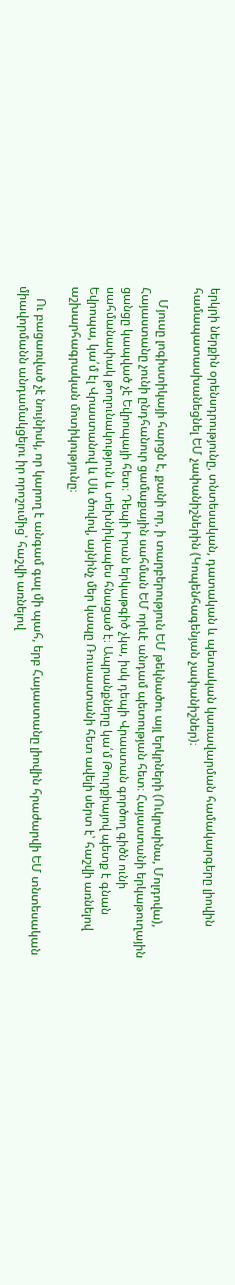երկրի ներքին օրենսդրությունը, տնտեսական, դատական և պետական կառավարման համակարգերը լիովին համապատասխանեցնել ԵՄ չափանիշներին (Կոպենհագենյան չափանիշներ)։

    Մյուսը լոգիստիկայի հարցն է, քանի որ, ի տարբերություն ԵՄ թեկնածու այլ երկրների (Ուկրաինա, Մոլդովա), Հայաստանը չունի ընդհանուր ցամաքային սահման ԵՄ որևէ անդամ պետության հետ։ Հայաստանի երկաթուղային ցանցը կապված չէ Եվրոպայի հետ։ Դեպի Իրան երկաթգիծ չկա, իսկ դեպի Վրաստան գործող գիծն ունի սահմանափակ թողունակություն և տեխնիկապես հնացած է։ Ապրանքները կա՛մ Թուրքիայով պետք է գնան Եվրոպա, կա՛մ էլ Վրաստանով և Սև ծովով, այնինչ մեր կապը Ռուսաստանի հետ ավելի սերտ է՝ հաշվի առնելով աշխարհագրական մոտիկությունը։

    Ու բացառված չէ նույնիսկ, որ կարող է անգամ գալ մի պահ, երբ Հայաստանը լիովին հրաժարվի ԵՄ տնտեսական միավորմանն անդամակցելու իր որոշումից՝ հաշվի առնելով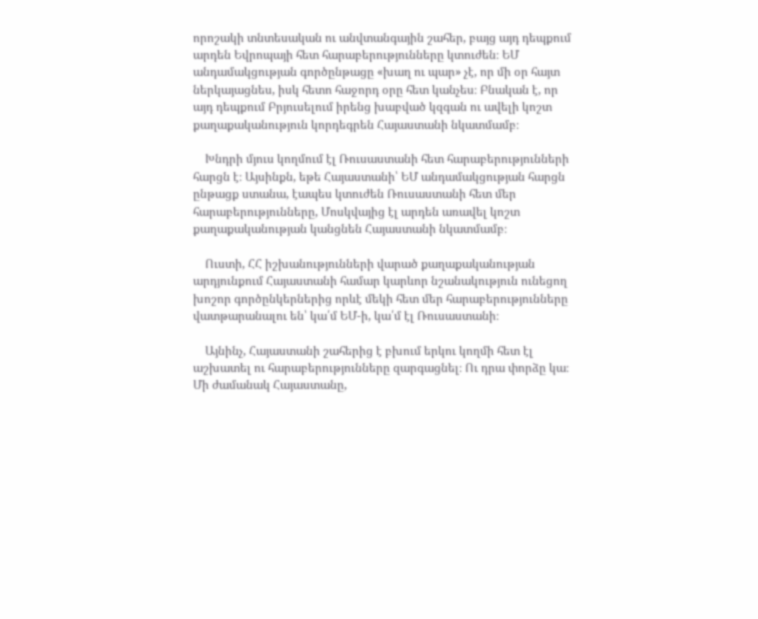որոշակի տնտեսական ու անվտանգային շահեր, բայց այդ դեպքում արդեն Եվրոպայի հետ հարաբերությունները կտուժեն։ ԵՄ անդամակցության գործընթացը «խաղ ու պար» չէ, որ մի օր հայտ ներկայացնես, իսկ հետո հաջորդ օրը հետ կանչես։ Բնական է, որ այդ դեպքում Բրյուսելում իրենց խաբված կզգան ու ավելի կոշտ քաղաքականություն կորդեգրեն Հայաստանի նկատմամբ։

    Խնդրի մյուս կողմում էլ Ռուսաստանի հետ հարաբերությունների հարցն է։ Այսինքն, եթե Հայաստանի՝ ԵՄ անդամակցության հարցն ընթացք ստանա, էապես կտուժեն Ռուսաստանի հետ մեր հարաբերությունները, Մոսկվայից էլ արդեն առավել կոշտ քաղաքականության կանցնեն Հայաստանի նկատմամբ։

    Ուստի, ՀՀ իշխանությունների վարած քաղաքականության արդյունքում Հայաստանի համար կարևոր նշանակություն ունեցող խոշոր գործընկերներից որևէ մեկի հետ մեր հարաբերությունները վատթարանալու են՝ կա՛մ ԵՄ-ի, կա՛մ էլ Ռուսաստանի։

    Այնինչ, Հայաստանի շահերից է բխում երկու կողմի հետ էլ աշխատել ու հարաբերությունները զարգացնել։ Ու դրա փորձը կա։ Մի ժամանակ Հայաստանը,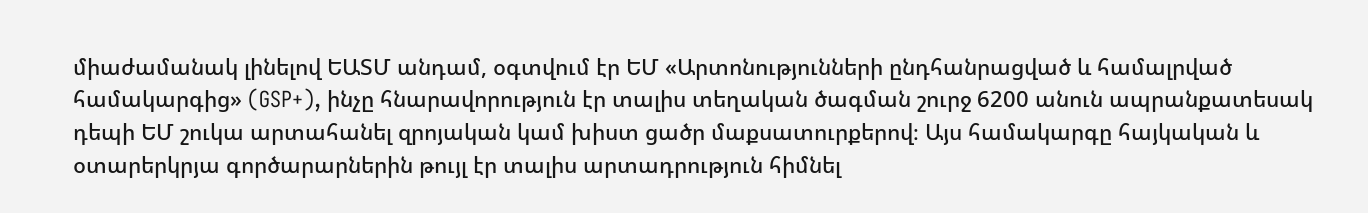միաժամանակ լինելով ԵԱՏՄ անդամ, օգտվում էր ԵՄ «Արտոնությունների ընդհանրացված և համալրված համակարգից» (GSP+), ինչը հնարավորություն էր տալիս տեղական ծագման շուրջ 6200 անուն ապրանքատեսակ դեպի ԵՄ շուկա արտահանել զրոյական կամ խիստ ցածր մաքսատուրքերով։ Այս համակարգը հայկական և օտարերկրյա գործարարներին թույլ էր տալիս արտադրություն հիմնել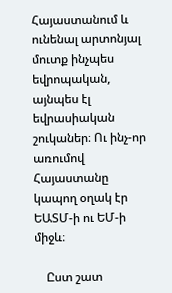Հայաստանում և ունենալ արտոնյալ մուտք ինչպես եվրոպական, այնպես էլ եվրասիական շուկաներ։ Ու ինչ-որ առումով Հայաստանը կապող օղակ էր ԵԱՏՄ-ի ու ԵՄ-ի միջև։

    Ըստ շատ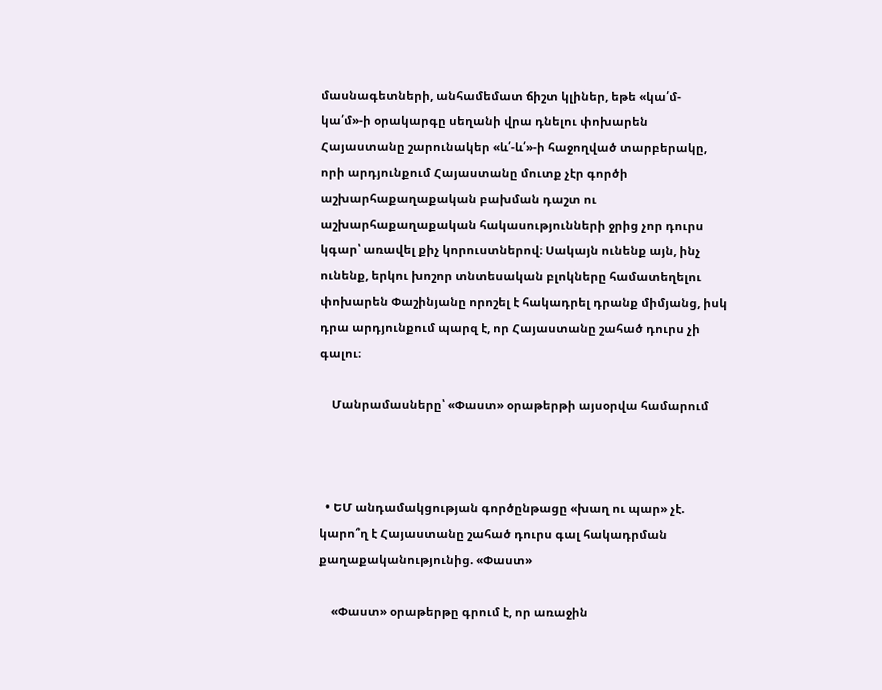մասնագետների, անհամեմատ ճիշտ կլիներ, եթե «կա՛մ-կա՛մ»-ի օրակարգը սեղանի վրա դնելու փոխարեն Հայաստանը շարունակեր «և՛-և՛»-ի հաջողված տարբերակը, որի արդյունքում Հայաստանը մուտք չէր գործի աշխարհաքաղաքական բախման դաշտ ու աշխարհաքաղաքական հակասությունների ջրից չոր դուրս կգար՝ առավել քիչ կորուստներով։ Սակայն ունենք այն, ինչ ունենք, երկու խոշոր տնտեսական բլոկները համատեղելու փոխարեն Փաշինյանը որոշել է հակադրել դրանք միմյանց, իսկ դրա արդյունքում պարզ է, որ Հայաստանը շահած դուրս չի գալու։

    Մանրամասները՝ «Փաստ» օրաթերթի այսօրվա համարում



  • ԵՄ անդամակցության գործընթացը «խաղ ու պար» չէ. կարո՞ղ է Հայաստանը շահած դուրս գալ հակադրման քաղաքականությունից. «Փաստ»

    «Փաստ» օրաթերթը գրում է, որ առաջին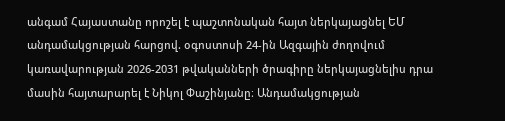անգամ Հայաստանը որոշել է պաշտոնական հայտ ներկայացնել ԵՄ անդամակցության հարցով. օգոստոսի 24-ին Ազգային ժողովում կառավարության 2026-2031 թվականների ծրագիրը ներկայացնելիս դրա մասին հայտարարել է Նիկոլ Փաշինյանը։ Անդամակցության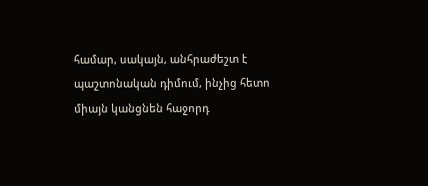համար, սակայն, անհրաժեշտ է պաշտոնական դիմում, ինչից հետո միայն կանցնեն հաջորդ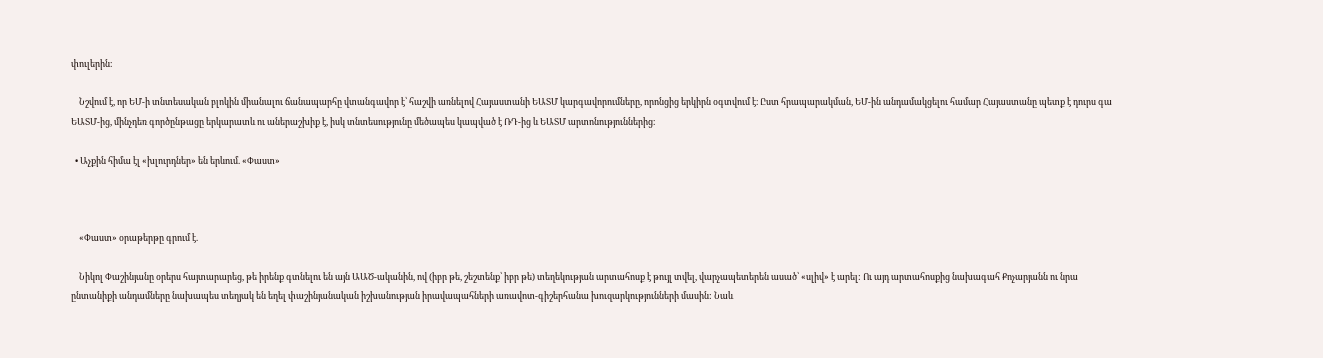փուլերին։

    Նշվում է, որ ԵՄ-ի տնտեսական բլոկին միանալու ճանապարհը վտանգավոր է՝ հաշվի առնելով Հայաստանի ԵԱՏՄ կարգավորումները, որոնցից երկիրն օգտվում է։ Ըստ հրապարակման, ԵՄ-ին անդամակցելու համար Հայաստանը պետք է դուրս գա ԵԱՏՄ-ից, մինչդեռ գործընթացը երկարատև ու աներաշխիք է, իսկ տնտեսությունը մեծապես կապված է ՌԴ-ից և ԵԱՏՄ արտոնություններից։

  • Աչքին հիմա էլ «խլուրդներ» են երևում. «Փաստ»



    «Փաստ» օրաթերթը գրում է.

    Նիկոլ Փաշինյանը օրերս հայտարարեց, թե իրենք գտնելու են այն ԱԱԾ-ականին, ով (իբր թե, շեշտենք՝ իբր թե) տեղեկության արտահոսք է թույլ տվել, վարչապետերեն ասած՝ «սլիվ» է արել: Ու այդ արտահոսքից նախագահ Քոչարյանն ու նրա ընտանիքի անդամները նախապես տեղյակ են եղել փաշինյանական իշխանության իրավապահների առավոտ-գիշերհանա խուզարկությունների մասին: Նաև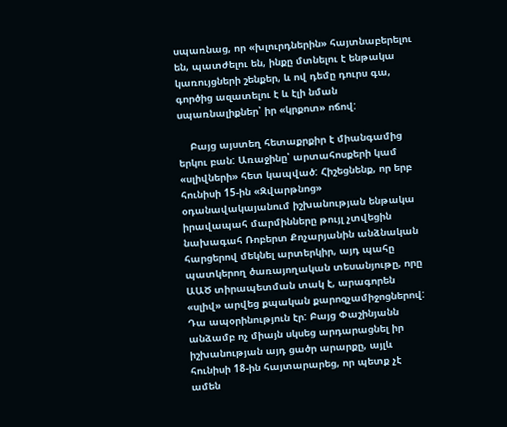սպառնաց, որ «խլուրդներին» հայտնաբերելու են, պատժելու են, ինքը մտնելու է ենթակա կառույցների շենքեր, և ով դեմը դուրս գա, գործից ազատելու է և էլի նման սպառնալիքներ՝ իր «կրքոտ» ոճով:

    Բայց այստեղ հետաքրքիր է միանգամից երկու բան: Առաջինը՝ արտահոսքերի կամ «սլիվների» հետ կապված: Հիշեցնենք, որ երբ հունիսի 15-ին «Զվարթնոց» օդանավակայանում իշխանության ենթակա իրավապահ մարմինները թույլ չտվեցին նախագահ Ռոբերտ Քոչարյանին անձնական հարցերով մեկնել արտերկիր, այդ պահը պատկերող ծառայողական տեսանյութը, որը ԱԱԾ տիրապետման տակ է, արագորեն «սլիվ» արվեց քպական քարոզչամիջոցներով: Դա ապօրինություն էր: Բայց Փաշինյանն անձամբ ոչ միայն սկսեց արդարացնել իր իշխանության այդ ցածր արարքը, այլև հունիսի 18-ին հայտարարեց, որ պետք չէ ամեն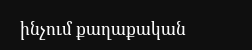ինչում քաղաքական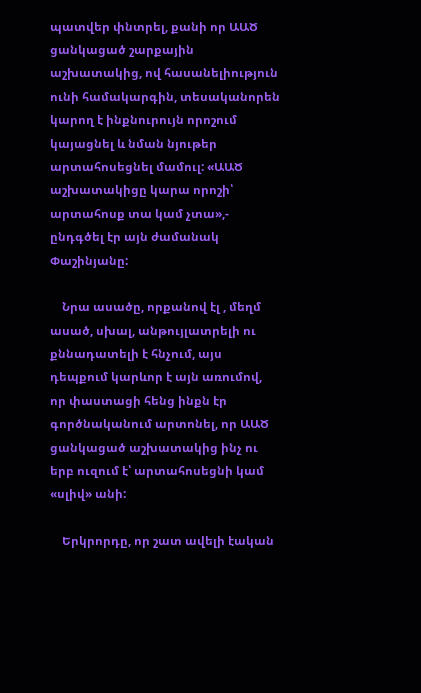պատվեր փնտրել, քանի որ ԱԱԾ ցանկացած շարքային աշխատակից, ով հասանելիություն ունի համակարգին, տեսականորեն կարող է ինքնուրույն որոշում կայացնել և նման նյութեր արտահոսեցնել մամուլ: «ԱԱԾ աշխատակիցը կարա որոշի՝ արտահոսք տա կամ չտա»,- ընդգծել էր այն ժամանակ Փաշինյանը:

    Նրա ասածը, որքանով էլ , մեղմ ասած, սխալ, անթույլատրելի ու քննադատելի է հնչում, այս դեպքում կարևոր է այն առումով, որ փաստացի հենց ինքն էր գործնականում արտոնել, որ ԱԱԾ ցանկացած աշխատակից ինչ ու երբ ուզում է՝ արտահոսեցնի կամ «սլիվ» անի:

    Երկրորդը, որ շատ ավելի էական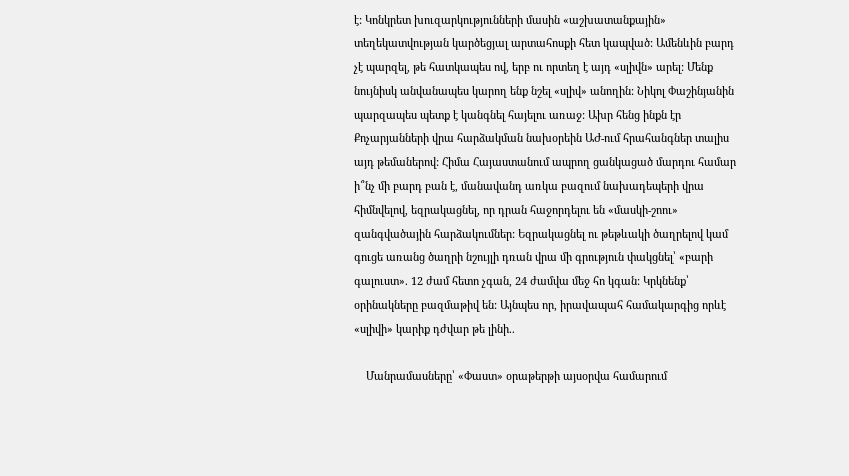է: Կոնկրետ խուզարկությունների մասին «աշխատանքային» տեղեկատվության կարծեցյալ արտահոսքի հետ կապված: Ամենևին բարդ չէ պարզել, թե հատկապես ով, երբ ու որտեղ է այդ «սլիվն» արել: Մենք նույնիսկ անվանապես կարող ենք նշել «սլիվ» անողին: Նիկոլ Փաշինյանին պարզապես պետք է կանգնել հայելու առաջ: Ախր հենց ինքն էր Քոչարյանների վրա հարձակման նախօրեին ԱԺ-ում հրահանգներ տալիս այդ թեմաներով: Հիմա Հայաստանում ապրող ցանկացած մարդու համար ի՞նչ մի բարդ բան է, մանավանդ առկա բազում նախադեպերի վրա հիմնվելով, եզրակացնել, որ դրան հաջորդելու են «մասկի-շոու» զանգվածային հարձակումներ: Եզրակացնել ու թեթևակի ծաղրելով կամ գուցե առանց ծաղրի նշույլի դռան վրա մի գրություն փակցնել՝ «բարի գալուստ». 12 ժամ հետո չգան, 24 ժամվա մեջ հո կգան: Կրկնենք՝ օրինակները բազմաթիվ են: Այնպես որ, իրավապահ համակարգից որևէ «սլիվի» կարիք դժվար թե լինի..

    Մանրամասները՝ «Փաստ» օրաթերթի այսօրվա համարում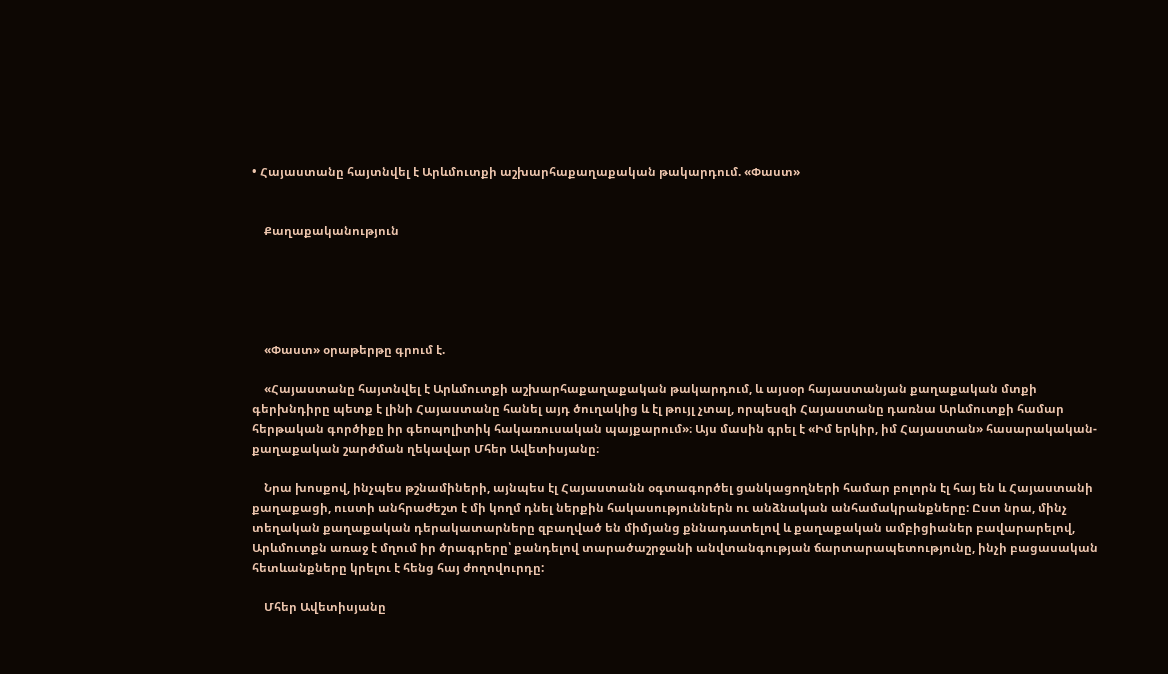• Հայաստանը հայտնվել է Արևմուտքի աշխարհաքաղաքական թակարդում. «Փաստ»


    Քաղաքականություն





    «Փաստ» օրաթերթը գրում է.

    «Հայաստանը հայտնվել է Արևմուտքի աշխարհաքաղաքական թակարդում, և այսօր հայաստանյան քաղաքական մտքի գերխնդիրը պետք է լինի Հայաստանը հանել այդ ծուղակից և էլ թույլ չտալ, որպեսզի Հայաստանը դառնա Արևմուտքի համար հերթական գործիքը իր գեոպոլիտիկ հակառուսական պայքարում»։ Այս մասին գրել է «Իմ երկիր, իմ Հայաստան» հասարակական-քաղաքական շարժման ղեկավար Մհեր Ավետիսյանը։

    Նրա խոսքով, ինչպես թշնամիների, այնպես էլ Հայաստանն օգտագործել ցանկացողների համար բոլորն էլ հայ են և Հայաստանի քաղաքացի, ուստի անհրաժեշտ է մի կողմ դնել ներքին հակասություններն ու անձնական անհամակրանքները: Ըստ նրա, մինչ տեղական քաղաքական դերակատարները զբաղված են միմյանց քննադատելով և քաղաքական ամբիցիաներ բավարարելով, Արևմուտքն առաջ է մղում իր ծրագրերը՝ քանդելով տարածաշրջանի անվտանգության ճարտարապետությունը, ինչի բացասական հետևանքները կրելու է հենց հայ ժողովուրդը:

    Մհեր Ավետիսյանը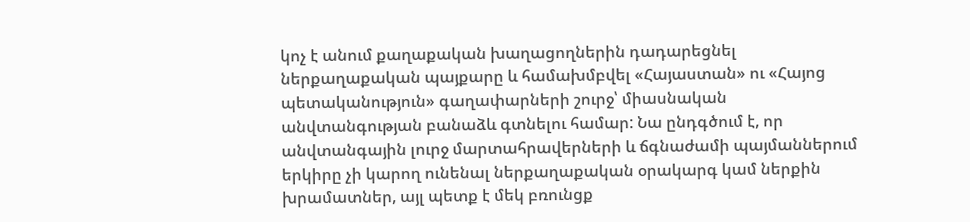կոչ է անում քաղաքական խաղացողներին դադարեցնել ներքաղաքական պայքարը և համախմբվել «Հայաստան» ու «Հայոց պետականություն» գաղափարների շուրջ՝ միասնական անվտանգության բանաձև գտնելու համար: Նա ընդգծում է, որ անվտանգային լուրջ մարտահրավերների և ճգնաժամի պայմաններում երկիրը չի կարող ունենալ ներքաղաքական օրակարգ կամ ներքին խրամատներ, այլ պետք է մեկ բռունցք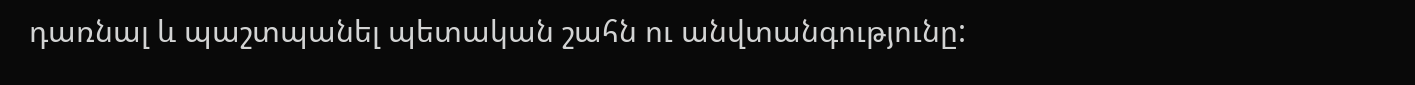դառնալ և պաշտպանել պետական շահն ու անվտանգությունը: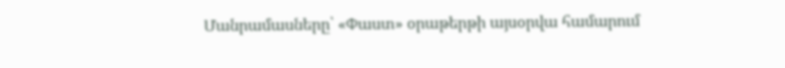Մանրամասները՝ «Փաստ» օրաթերթի այսօրվա համարում